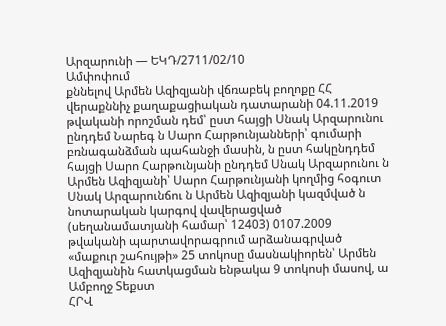Արզարունի — ԵԿԴ/2711/02/10
Ամփոփում
քննելով Արմեն Ազիզյանի վճռաբեկ բողոքը ՀՀ վերաքննիչ քաղաքացիական դատարանի 04.11.2019 թվականի որոշման դեմ՝ ըստ հայցի Սնակ Արզարունու ընդդեմ Նարեգ ն Սարո Հարթունյանների՝ գումարի բռնագանձման պահանջի մասին, ն ըստ հակընդդեմ հայցի Սարո Հարթունյանի ընդդեմ Սնակ Արզարունու ն Արմեն Ազիզյանի՝ Սարո Հարթունյանի կողմից հօգուտ Սնակ Արզարունճու ն Արմեն Ազիզյանի կազմված ն նոտարական կարգով վավերացված (սեղանամատյանի համար՝ 12403) 0107.2009 թվականի պարտավորագրում արձանագրված «մաքուր շահույթի» 25 տոկոսը մասնակիորեն՝ Արմեն Ազիզյանին հատկացման ենթակա 9 տոկոսի մասով, ա
Ամբողջ Տեքստ
ՀՐՎ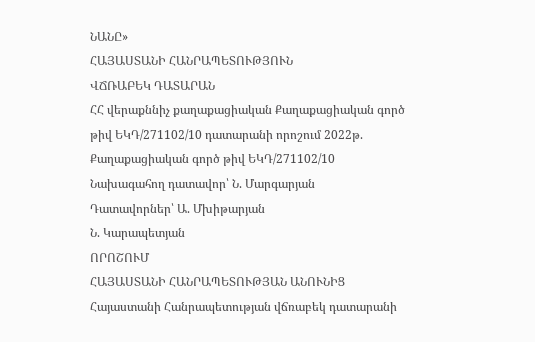ՆԱՆԸ»
ՀԱՅԱՍՏԱՆԻ ՀԱՆՐԱՊԵՏՈՒԹՅՈՒՆ
ՎՃՌԱԲԵԿ ԴԱՏԱՐԱՆ
ՀՀ վերաքննիչ քաղաքացիական Քաղաքացիական գործ թիվ ԵԿԴ/271102/10 դատարանի որոշում 2022թ.
Քաղաքացիական գործ թիվ ԵԿԴ/271102/10
Նախագահող դատավոր՝ Ն. Մարգարյան
Դատավորներ՝ Ա. Մխիթարյան
Ն. Կարապետյան
ՈՐՈՇՈՒՄ
ՀԱՅԱՍՏԱՆԻ ՀԱՆՐԱՊԵՏՈՒԹՅԱՆ ԱՆՈՒՆԻՑ
Հայաստանի Հանրապետության վճռաբեկ դատարանի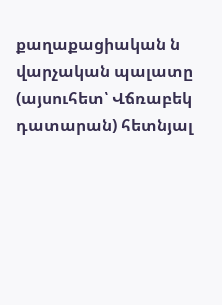քաղաքացիական ն վարչական պալատը (այսուհետ՝ Վճռաբեկ դատարան) հետնյալ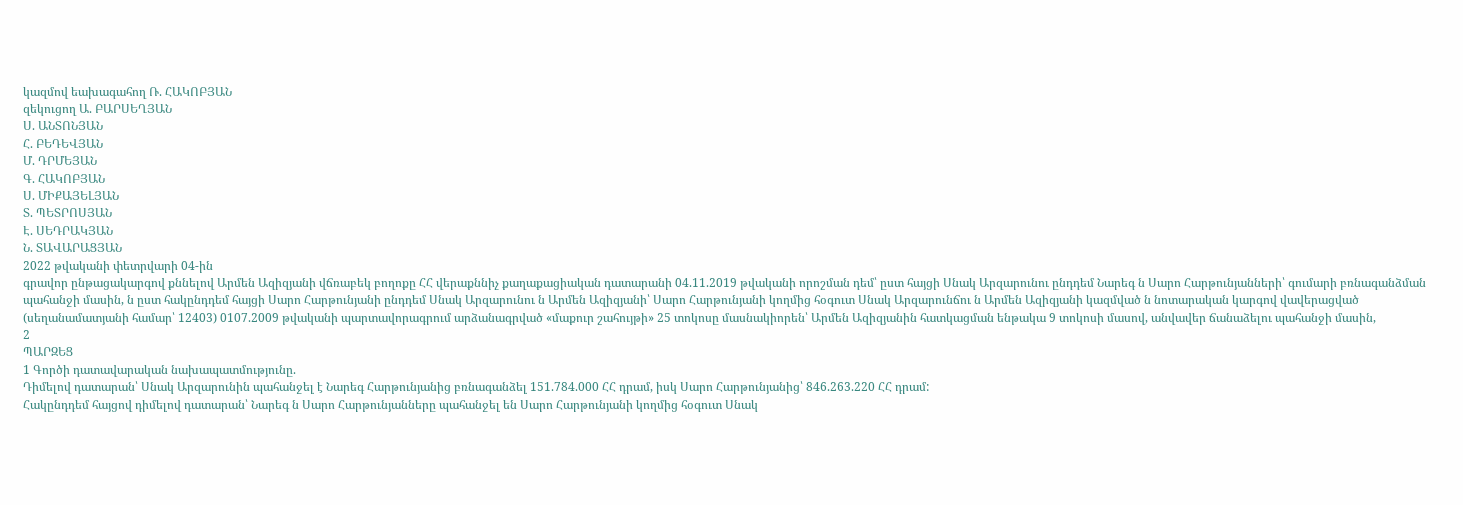կազմով եախագահող Ռ. ՀԱԿՈԲՅԱՆ
զեկուցող Ա. ԲԱՐՍԵՂՅԱՆ
Ս. ԱՆՏՈՆՅԱՆ
Հ. ԲԵԴԵՎՅԱՆ
Մ. ԴՐՄԵՅԱՆ
Գ. ՀԱԿՈԲՅԱՆ
Ս. ՄԻՔԱՅԵԼՅԱՆ
Տ. ՊԵՏՐՈՍՅԱՆ
Է. ՍԵԴՐԱԿՅԱՆ
Ն. ՏԱՎԱՐԱՑՅԱՆ
2022 թվականի փետրվարի 04-ին
գրավոր ընթացակարգով քննելով Արմեն Ազիզյանի վճռաբեկ բողոքը ՀՀ վերաքննիչ քաղաքացիական դատարանի 04.11.2019 թվականի որոշման դեմ՝ ըստ հայցի Սնակ Արզարունու ընդդեմ Նարեգ ն Սարո Հարթունյանների՝ գումարի բռնագանձման պահանջի մասին, ն ըստ հակընդդեմ հայցի Սարո Հարթունյանի ընդդեմ Սնակ Արզարունու ն Արմեն Ազիզյանի՝ Սարո Հարթունյանի կողմից հօգուտ Սնակ Արզարունճու ն Արմեն Ազիզյանի կազմված ն նոտարական կարգով վավերացված (սեղանամատյանի համար՝ 12403) 0107.2009 թվականի պարտավորագրում արձանագրված «մաքուր շահույթի» 25 տոկոսը մասնակիորեն՝ Արմեն Ազիզյանին հատկացման ենթակա 9 տոկոսի մասով, անվավեր ճանաձելու պահանջի մասին,
2
ՊԱՐԶԵՑ
1 Գործի դատավարական նախապատմությունը.
Դիմելով դատարան՝ Սնակ Արզարունին պահանջել է Նարեգ Հարթունյանից բռնագանձել 151.784.000 ՀՀ դրամ, իսկ Սարո Հարթունյանից՝ 846.263.220 ՀՀ դրամ:
Հակընդդեմ հայցով դիմելով դատարան՝ Նարեգ ն Սարո Հարթունյանները պահանջել են Սարո Հարթունյանի կողմից հօգուտ Սնակ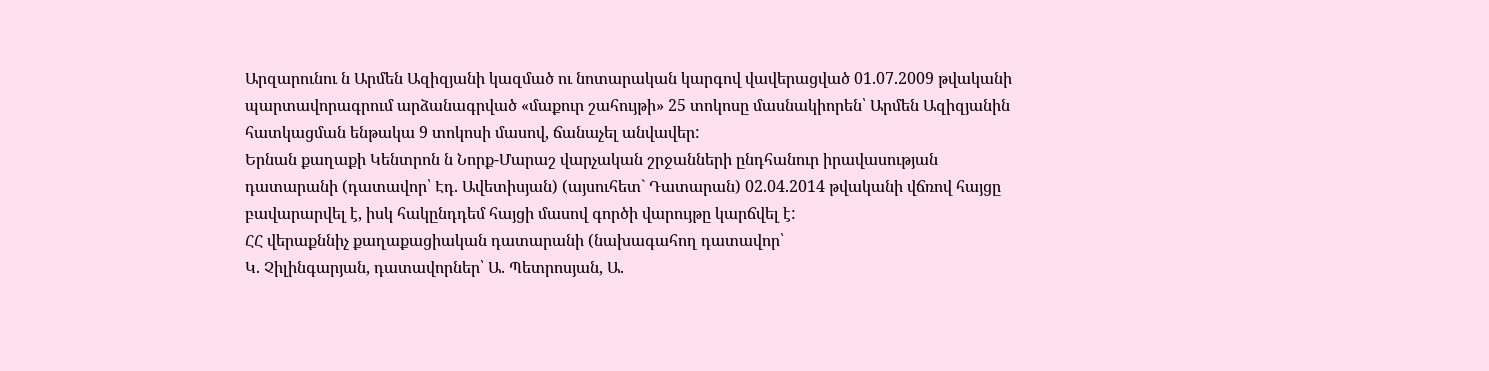Արզարունու ն Արմեն Ազիզյանի կազմած ու նոտարական կարգով վավերացված 01.07.2009 թվականի պարտավորագրում արձանագրված «մաքուր շահույթի» 25 տոկոսը մասնակիորեն՝ Արմեն Ազիզյանին հատկացման ենթակա 9 տոկոսի մասով, ճանաչել անվավեր:
Երնան քաղաքի Կենտրոն ն Նորք-Մարաշ վարչական շրջանների ընդհանուր իրավասության դատարանի (դատավոր՝ Էդ. Ավետիսյան) (այսուհետ` Դատարան) 02.04.2014 թվականի վճռով հայցը բավարարվել է, իսկ հակընդդեմ հայցի մասով գործի վարույթը կարճվել է:
ՀՀ վերաքննիչ քաղաքացիական դատարանի (նախագահող դատավոր՝
Կ. Չիլինգարյան, դատավորներ՝ Ա. Պետրոսյան, Ա.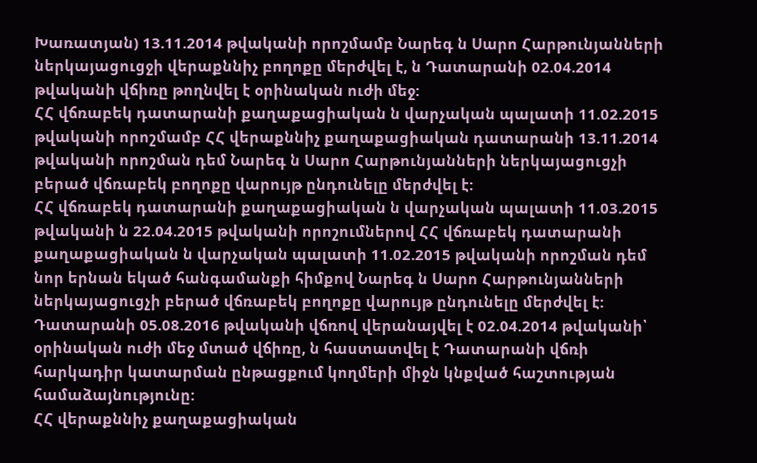Խառատյան) 13.11.2014 թվականի որոշմամբ Նարեգ ն Սարո Հարթունյանների ներկայացուցջի վերաքննիչ բողոքը մերժվել է, ն Դատարանի 02.04.2014 թվականի վճիռը թողնվել է օրինական ուժի մեջ:
ՀՀ վճռաբեկ դատարանի քաղաքացիական ն վարչական պալատի 11.02.2015 թվականի որոշմամբ ՀՀ վերաքննիչ քաղաքացիական դատարանի 13.11.2014 թվականի որոշման դեմ Նարեգ ն Սարո Հարթունյանների ներկայացուցչի բերած վճռաբեկ բողոքը վարույթ ընդունելը մերժվել է:
ՀՀ վճռաբեկ դատարանի քաղաքացիական ն վարչական պալատի 11.03.2015 թվականի ն 22.04.2015 թվականի որոշումներով ՀՀ վճռաբեկ դատարանի քաղաքացիական ն վարչական պալատի 11.02.2015 թվականի որոշման դեմ նոր երնան եկած հանգամանքի հիմքով Նարեգ ն Սարո Հարթունյանների ներկայացուցչի բերած վճռաբեկ բողոքը վարույթ ընդունելը մերժվել է:
Դատարանի 05.08.2016 թվականի վճռով վերանայվել է 02.04.2014 թվականի՝ օրինական ուժի մեջ մտած վճիռը, ն հաստատվել է Դատարանի վճռի հարկադիր կատարման ընթացքում կողմերի միջն կնքված հաշտության համաձայնությունը:
ՀՀ վերաքննիչ քաղաքացիական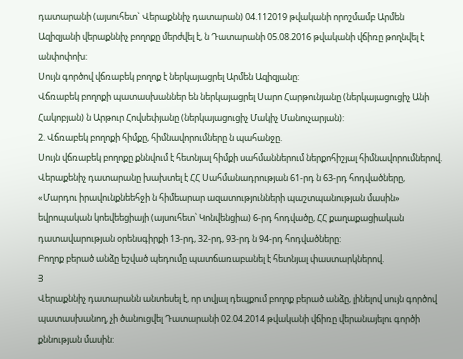դատարանի (այսուհետ` Վերաքննիչ դատարան) 04.112019 թվականի որոշմամբ Արմեն Ազիզյանի վերաքննիչ բողոքը մերժվել է, ն Դատարանի 05.08.2016 թվականի վճիռը թողնվել է անփոփոխ:
Սույն գործով վճռաբեկ բողոք է ներկայացրել Արմեն Ազիզյանը:
Վճռաբեկ բողոքի պատասխաններ են ներկայացրել Սարո Հարթունյանը (ներկայացուցիչ Անի Հակոբյան) ն Արթուր Հովսեփյանը (ներկայացուցիչ Մակիչ Մանուչարյան):
2. Վճռաբեկ բողոքի հիմքը, հիմնավորումները ն պահանջը.
Սույն վճռաբեկ բողոքը քննվում է հետնյալ հիմքի սահմաններում ներքոհիշյալ հիմնավորումներով.
Վերաքենիչ դատարանը խախտել է ՀՀ Սահմանադրության 61-րդ ն 63-րդ հոդվածները, «Մարդու իրավունքնեեհջի ն հիմեարար ազատությունների պաշտպանության մասին» եվրոպական կոեվեեցիայի (այսուհետ՝ Կոնվենցիա) 6-րդ հոդվածը, ՀՀ քաղաքացիական դատավարության օրենսգիրքի 13-րդ, 32-րդ, 93-րդ ն 94-րդ հոդվածները:
Բողոք բերած անձը եշված պեդումը պատճառաբանել է հետնյալ փաստարկներով.
Յ
Վերաքննիչ դատարանն անտեսել է, որ տվյալ դեպքում բողոք բերած անձը, լինելով սույն գործով պատասխանող, չի ծանուցվել Դատարանի 02.04.2014 թվականի վճիռը վերանայելու գործի քննության մասին: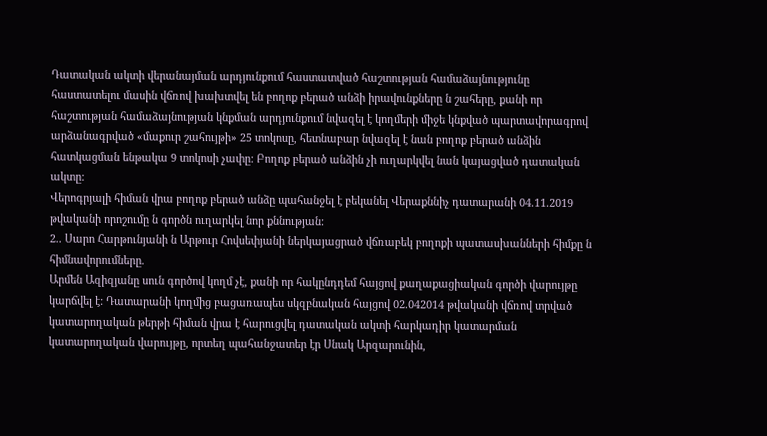Դատական ակտի վերանայման արդյունքում հաստատված հաշտության համաձայնությունը հաստատելու մասին վճռով խախտվել են բողոք բերած անձի իրավունքները ն շահերը, քանի որ հաշտության համաձայնության կնքման արդյունքում նվազել է կողմերի միջե կնքված պարտավորագրով արձանագրված «մաքուր շահույթի» 25 տոկոսը, հետնաբար նվազել է նան բողոք բերած անձին հատկացման ենթակա 9 տոկոսի չափը: Բողոք բերած անձին չի ուղարկվել նան կայացված դատական ակտը:
Վերոգրյալի հիման վրա բողոք բերած անձը պահանջել է բեկանել Վերաքննիչ դատարանի 04.11.2019 թվականի որոշումը ն գործն ուղարկել նոր քննության:
2.. Սարո Հարթունյանի ն Արթուր Հովսեփյանի ներկայացրած վճռաբեկ բողոքի պատասխանների հիմքը ն հիմնավորումները.
Արմեն Ազիզյանը սուն գործով կողմ չէ, քանի որ հակընդդեմ հայցով քաղաքացիական գործի վարույթը կարճվել է: Դատարանի կողմից բացառապես սկզբնական հայցով 02.042014 թվականի վճռով տրված կատարողական թերթի հիման վրա է հարուցվել դատական ակտի հարկադիր կատարման կատարողական վարույթը, որտեղ պահանջատեր էր Սնակ Արզարունին,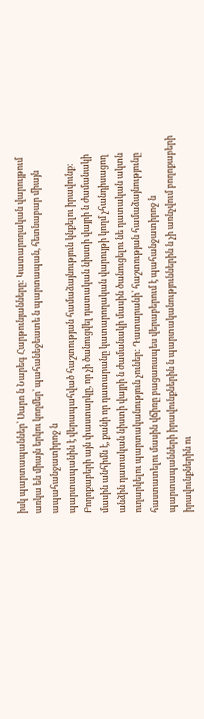իսկ պարտապաններ՝ Սարո ն Նարեգ Հարթունյանները: Կատարողական վարույթում առկա են միայն երկու կողմեր՝ պահանեջեատե ն պարտապան, հետնաբար միայն ապահանջատիրոջ ն
պարտապանին է վերապահված հաշտության համաձայնություն կնքելու իրավունք: Բողոքաբերի այն փաստարկը, որ չի ծանուցվել դատական նիստի վայրի ն ժամանակի մասին անհիմն է, քանի որ դատարանը կատարողական վարույթի կողմ չհանդիսացող անձին դատական նիստի վայրի ն ժամանակի մասին ծանուցելու նե դատական ակտն ուղարկելու պարտականություն չուներ: Դատարանի՝ հաշտության համաձայնությունը հաստատելու մասին վճիռը բացառապես վերաբերում է պահանջատիրոջ ն պարտապանների իրավունքներին ն պարտականություններին ն չի առնչվում բողոքաբերի իրավունքներին ու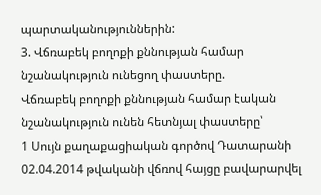պարտականություններին:
3. Վճռաբեկ բողոքի քննության համար նշանակություն ունեցող փաստերը.
Վճռաբեկ բողոքի քննության համար էական նշանակություն ունեն հետնյալ փաստերը՝
1 Սույն քաղաքացիական գործով Դատարանի 02.04.2014 թվականի վճռով հայցը բավարարվել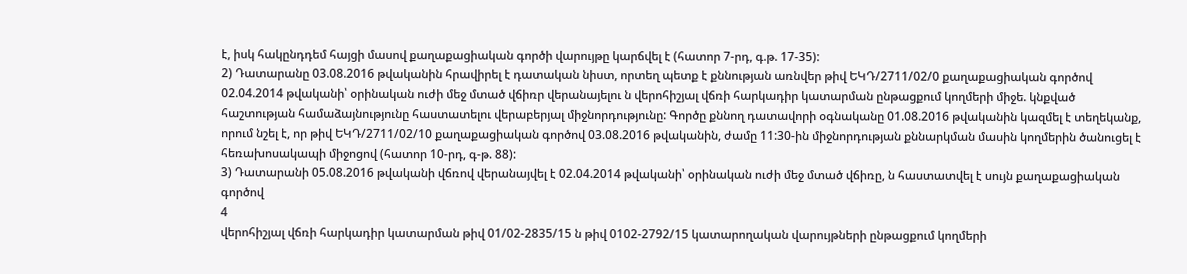է, իսկ հակընդդեմ հայցի մասով քաղաքացիական գործի վարույթը կարճվել է (հատոր 7-րդ, գ.թ. 17-35):
2) Դատարանը 03.08.2016 թվականին հրավիրել է դատական նիստ, որտեղ պետք է քննության առնվեր թիվ ԵԿԴ/2711/02/0 քաղաքացիական գործով 02.04.2014 թվականի՝ օրինական ուժի մեջ մտած վճիռր վերանայելու ն վերոհիշյալ վճռի հարկադիր կատարման ընթացքում կողմերի միջե. կնքված հաշտության համաձայնությունը հաստատելու վերաբերյալ միջնորդությունը: Գործը քննող դատավորի օգնականը 01.08.2016 թվականին կազմել է տեղեկանք, որում նշել է, որ թիվ ԵԿԴ/2711/02/10 քաղաքացիական գործով 03.08.2016 թվականին, ժամը 11:30-ին միջնորդության քննարկման մասին կողմերին ծանուցել է հեռախոսակապի միջոցով (հատոր 10-րդ, գ-թ. 88):
3) Դատարանի 05.08.2016 թվականի վճռով վերանայվել է 02.04.2014 թվականի՝ օրինական ուժի մեջ մտած վճիռը, ն հաստատվել է սույն քաղաքացիական գործով
4
վերոհիշյալ վճռի հարկադիր կատարման թիվ 01/02-2835/15 ն թիվ 0102-2792/15 կատարողական վարույթների ընթացքում կողմերի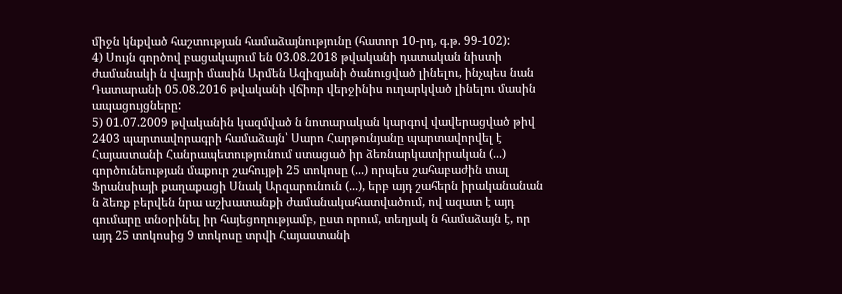միջն կնքված հաշտության համաձայնությունը (հատոր 10-րդ, գ.թ. 99-102):
4) Սույն գործով բացակայում են 03.08.2018 թվականի դատական նիստի ժամանակի ն վայրի մասին Արմեն Ազիզյանի ծանուցված լինելու, ինչպես նան Դատարանի 05.08.2016 թվականի վճիռր վերջինիս ուղարկված լինելու մասին ապացույցները:
5) 01.07.2009 թվականին կազմված ն նոտարական կարգով վավերացված թիվ 2403 պարտավորագրի համաձայն՝ Սարո Հարթունյանը պարտավորվել է Հայաստանի Հանրապետությունում ստացած իր ձեռնարկատիրական (...) գործունեության մաքուր շահույթի 25 տոկոսը (...) որպես շահաբաժին տալ Ֆրանսիայի քաղաքացի Սնակ Արզարունուն (...), երբ այդ շահերն իրականանան ն ձեռք բերվեն նրա աշխատանքի ժամանակահատվածում, ով ազատ է այդ գումարը տնօրինել իր հայեցողությամբ, ըստ որում, տեղյակ ն համաձայն է, որ այդ 25 տոկոսից 9 տոկոսը տրվի Հայաստանի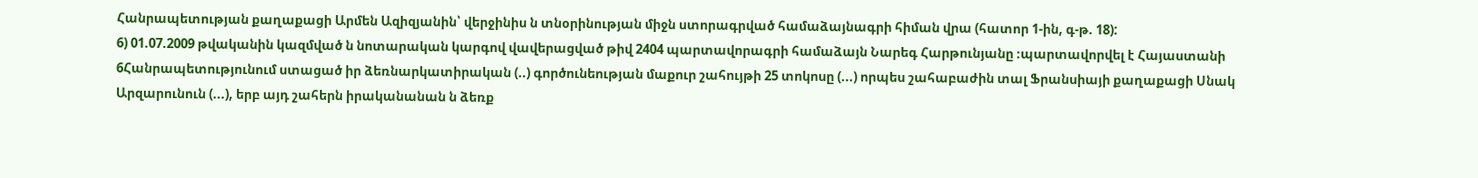Հանրապետության քաղաքացի Արմեն Ազիզյանին՝ վերջինիս ն տնօրինության միջն ստորագրված համաձայնագրի հիման վրա (հատոր 1-ին, գ-թ. 18):
6) 01.07.2009 թվականին կազմված ն նոտարական կարգով վավերացված թիվ 2404 պարտավորագրի համաձայն Նարեգ Հարթունյանը ։պարտավորվել է Հայաստանի 6Հանրապետությունում ստացած իր ձեռնարկատիրական (..) գործունեության մաքուր շահույթի 25 տոկոսը (...) որպես շահաբաժին տալ Ֆրանսիայի քաղաքացի Սնակ Արզարունուն (...), երբ այդ շահերն իրականանան ն ձեռք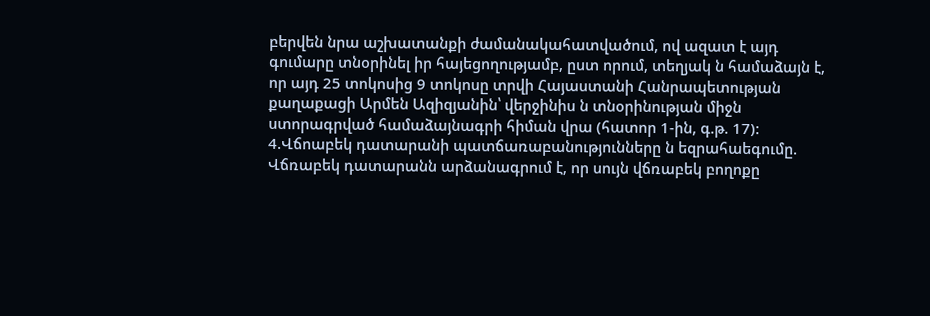բերվեն նրա աշխատանքի ժամանակահատվածում, ով ազատ է այդ գումարը տնօրինել իր հայեցողությամբ, ըստ որում, տեղյակ ն համաձայն է, որ այդ 25 տոկոսից 9 տոկոսը տրվի Հայաստանի Հանրապետության քաղաքացի Արմեն Ազիզյանին՝ վերջինիս ն տնօրինության միջն ստորագրված համաձայնագրի հիման վրա (հատոր 1-ին, գ.թ. 17):
4.Վճոաբեկ դատարանի պատճառաբանությունները ն եզրահաեգումը.
Վճռաբեկ դատարանն արձանագրում է, որ սույն վճռաբեկ բողոքը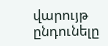վարույթ ընդունելը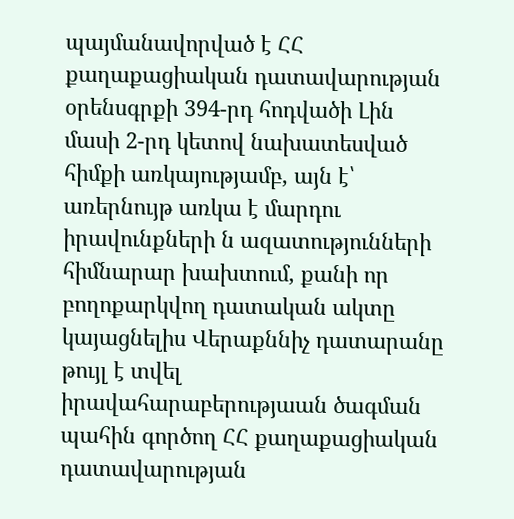պայմանավորված է ՀՀ քաղաքացիական դատավարության օրենսգրքի 394-րդ հոդվածի Լին մասի 2-րդ կետով նախատեսված հիմքի առկայությամբ, այն է՝ առերնույթ առկա է մարդու իրավունքների ն ազատությունների հիմնարար խախտում, քանի որ բողոքարկվող դատական ակտը կայացնելիս Վերաքննիչ դատարանը թույլ է տվել իրավահարաբերությաան ծագման պահին գործող ՀՀ քաղաքացիական դատավարության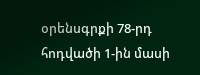օրենսգրքի 78-րդ հոդվածի 1-ին մասի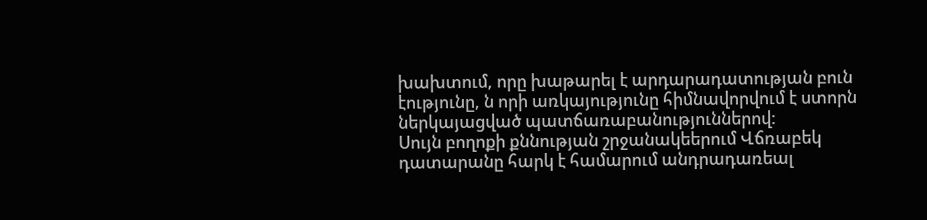խախտում, որը խաթարել է արդարադատության բուն էությունը, ն որի առկայությունը հիմնավորվում է ստորն ներկայացված պատճառաբանություններով:
Սույն բողոքի քննության շրջանակեերում Վճռաբեկ դատարանը հարկ է համարում անդրադառեալ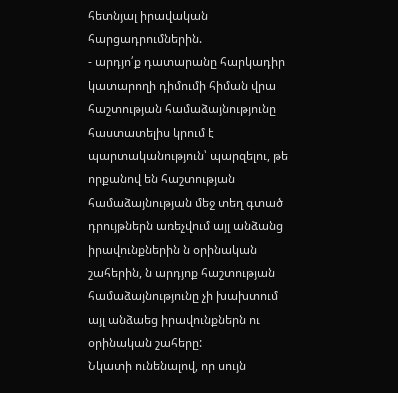հետնյալ իրավական հարցադրումներին.
- արդյո՛ք դատարանը հարկադիր կատարողի դիմումի հիման վրա հաշտության համաձայնությունը հաստատելիս կրում է պարտականություն՝ պարզելու, թե որքանով են հաշտության համաձայնության մեջ տեղ գտած դրույթներն առեչվում այլ անձանց իրավունքներին ն օրինական շահերին, ն արդյոք հաշտության համաձայնությունը չի խախտում այլ անձաեց իրավունքներն ու օրինական շահերը:
Նկատի ունենալով, որ սույն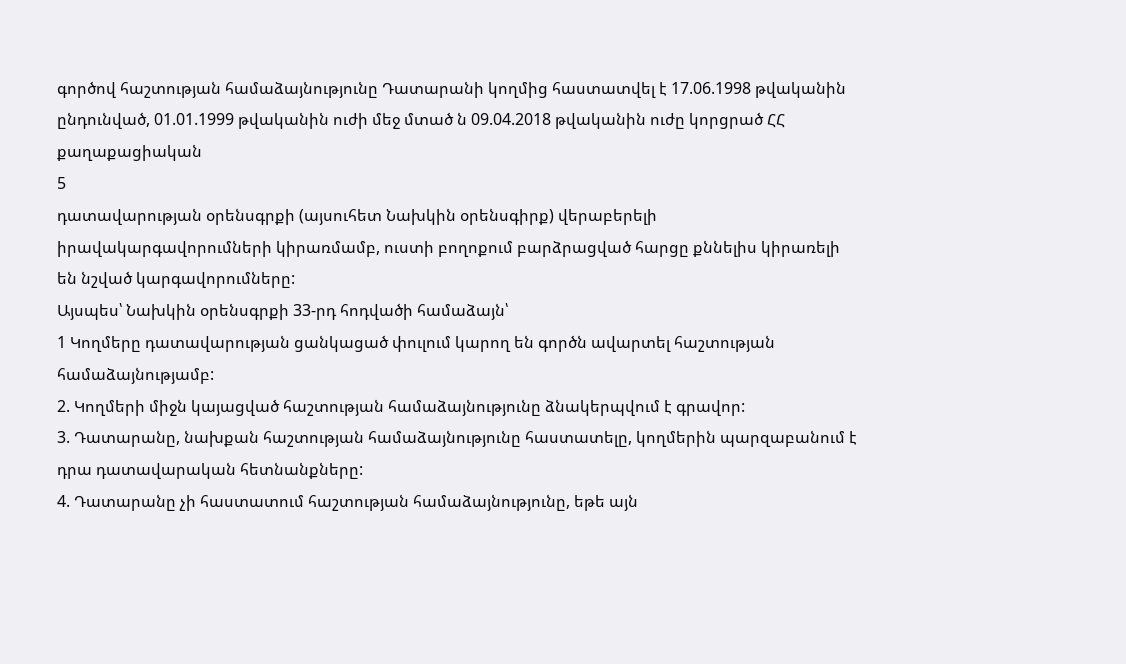գործով հաշտության համաձայնությունը Դատարանի կողմից հաստատվել է 17.06.1998 թվականին ընդունված, 01.01.1999 թվականին ուժի մեջ մտած ն 09.04.2018 թվականին ուժը կորցրած ՀՀ քաղաքացիական
5
դատավարության օրենսգրքի (այսուհետ Նախկին օրենսգիրք) վերաբերելի իրավակարգավորումների կիրառմամբ, ուստի բողոքում բարձրացված հարցը քննելիս կիրառելի են նշված կարգավորումները:
Այսպես՝ Նախկին օրենսգրքի 33-րդ հոդվածի համաձայն՝
1 Կողմերը դատավարության ցանկացած փուլում կարող են գործն ավարտել հաշտության համաձայնությամբ:
2. Կողմերի միջն կայացված հաշտության համաձայնությունը ձնակերպվում է գրավոր:
3. Դատարանը, նախքան հաշտության համաձայնությունը հաստատելը, կողմերին պարզաբանում է դրա դատավարական հետնանքները:
4. Դատարանը չի հաստատում հաշտության համաձայնությունը, եթե այն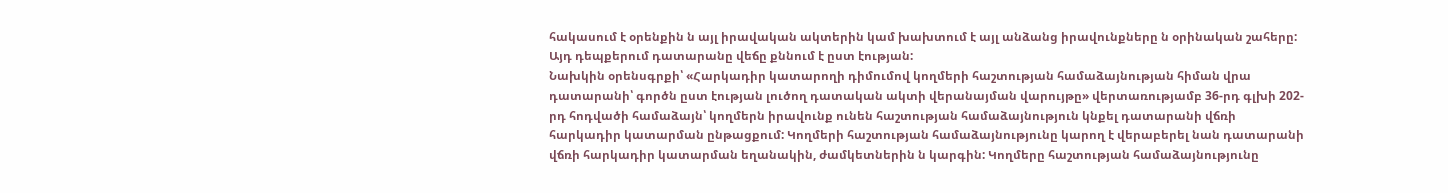հակասում է օրենքին ն այլ իրավական ակտերին կամ խախտում է այլ անձանց իրավունքները ն օրինական շահերը: Այդ դեպքերում դատարանը վեճը քննում է ըստ էության:
Նախկին օրենսգրքի՝ «Հարկադիր կատարողի դիմումով կողմերի հաշտության համաձայնության հիման վրա դատարանի՝ գործն ըստ էության լուծող դատական ակտի վերանայման վարույթը» վերտառությամբ 36-րդ գլխի 202-րդ հոդվածի համաձայն՝ կողմերն իրավունք ունեն հաշտության համաձայնություն կնքել դատարանի վճռի հարկադիր կատարման ընթացքում: Կողմերի հաշտության համաձայնությունը կարող է վերաբերել նան դատարանի վճռի հարկադիր կատարման եղանակին, ժամկետներին ն կարգին: Կողմերը հաշտության համաձայնությունը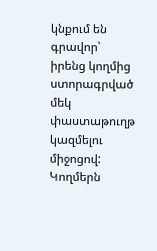կնքում են գրավոր՝ իրենց կողմից ստորագրված մեկ փաստաթուղթ կազմելու միջոցով: Կողմերն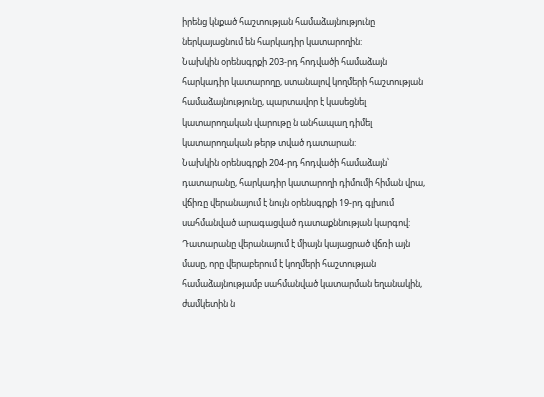իրենց կնքած հաշտության համաձայնությունը ներկայացնում են հարկադիր կատարողին:
Նախկին օրենսգրքի 203-րդ հոդվածի համաձայն հարկադիր կատարողը, ստանալով կողմերի հաշտության համաձայնությունը, պարտավոր է կասեցնել կատարողական վարութը ն անհապաղ դիմել կատարողական թերթ տված դատարան:
Նախկին օրենսգրքի 204-րդ հոդվածի համաձայն՝ դատարանը, հարկադիր կատարողի դիմումի հիման վրա, վճիռը վերանայում է նույն օրենսգրքի 19-րդ գլխում սահմանված արագացված դատաքննության կարգով: Դատարանը վերանայում է միայն կայացրած վճռի այն մասը, որը վերաբերում է կողմերի հաշտության համաձայնությամբ սահմանված կատարման եղանակին, ժամկետին ն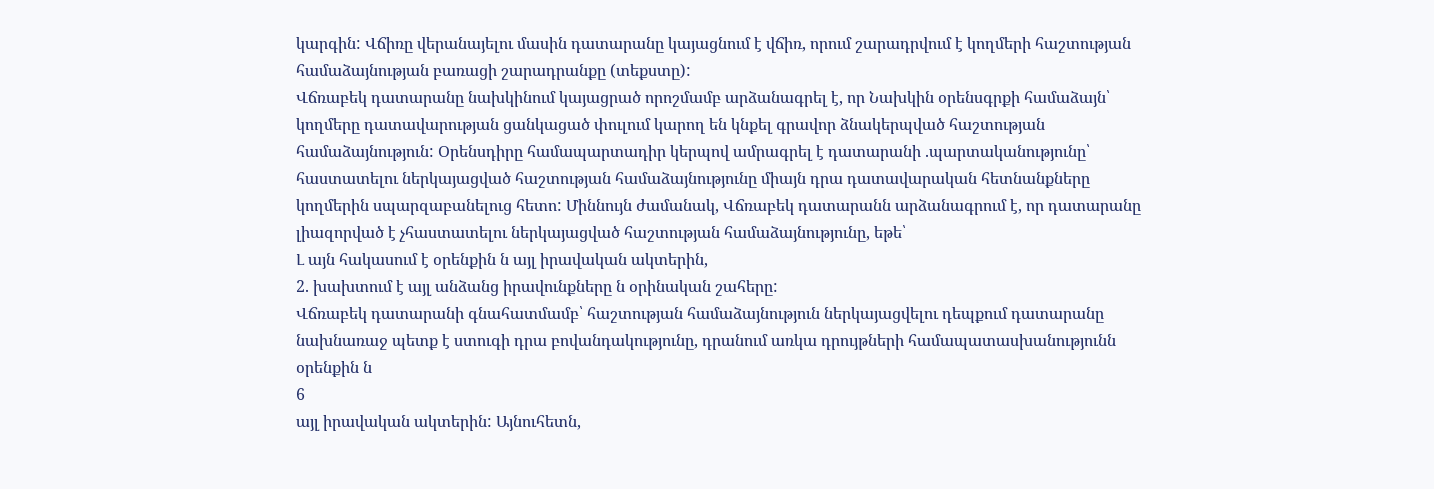կարգին: Վճիռը վերանայելու մասին դատարանը կայացնում է վճիռ, որում շարադրվում է կողմերի հաշտության համաձայնության բառացի շարադրանքը (տեքստը):
Վճռաբեկ դատարանը նախկինում կայացրած որոշմամբ արձանագրել է, որ Նախկին օրենսգրքի համաձայն՝ կողմերը դատավարության ցանկացած փուլում կարող են կնքել գրավոր ձնակերպված հաշտության համաձայնություն: Օրենսդիրը համապարտադիր կերպով ամրագրել է դատարանի .պարտականությունը՝ հաստատելու ներկայացված հաշտության համաձայնությունը միայն դրա դատավարական հետնանքները կողմերին սպարզաբանելուց հետո: Միննույն ժամանակ, Վճռաբեկ դատարանն արձանագրում է, որ դատարանը լիազորված է չհաստատելու ներկայացված հաշտության համաձայնությունը, եթե՝
Լ այն հակասում է օրենքին ն այլ իրավական ակտերին,
2. խախտում է այլ անձանց իրավունքները ն օրինական շահերը:
Վճռաբեկ դատարանի գնահատմամբ՝ հաշտության համաձայնություն ներկայացվելու դեպքում դատարանը նախնառաջ պետք է ստուգի դրա բովանդակությունը, դրանում առկա դրույթների համապատասխանությունն օրենքին ն
6
այլ իրավական ակտերին: Այնուհետն,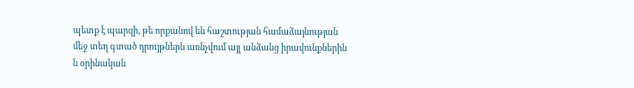պետք է պարզի, թե որքանով են հաշտության համաձայնության մեջ տեղ գտած դրույթներն առնչվում այլ անձանց իրավունքներին ն օրինական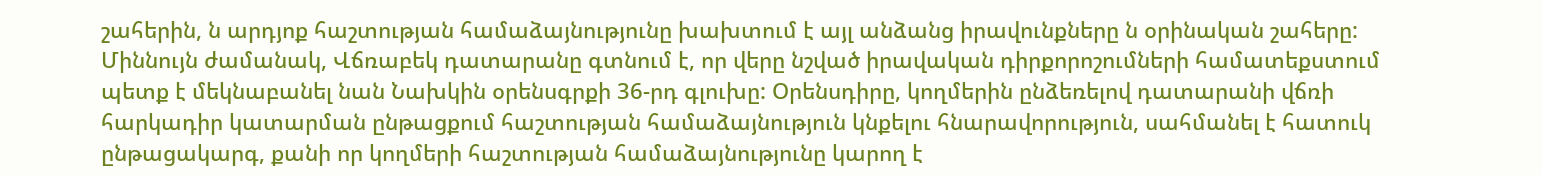շահերին, ն արդյոք հաշտության համաձայնությունը խախտում է այլ անձանց իրավունքները ն օրինական շահերը:
Միննույն ժամանակ, Վճռաբեկ դատարանը գտնում է, որ վերը նշված իրավական դիրքորոշումների համատեքստում պետք է մեկնաբանել նան Նախկին օրենսգրքի 36-րդ գլուխը: Օրենսդիրը, կողմերին ընձեռելով դատարանի վճռի հարկադիր կատարման ընթացքում հաշտության համաձայնություն կնքելու հնարավորություն, սահմանել է հատուկ ընթացակարգ, քանի որ կողմերի հաշտության համաձայնությունը կարող է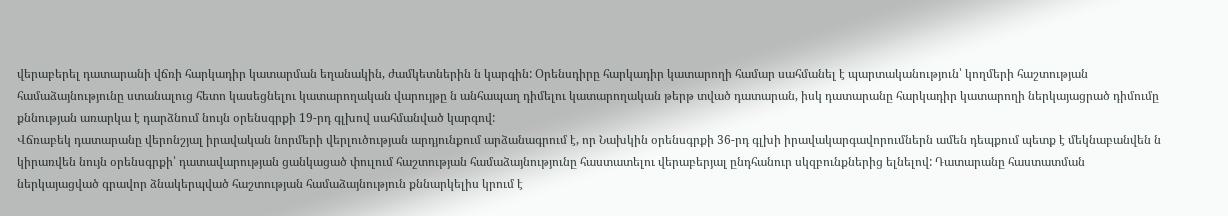վերաբերել դատարանի վճռի հարկադիր կատարման եղանակին, ժամկետներին ն կարգին: Օրենսդիրը հարկադիր կատարողի համար սահմանել է պարտականություն՝ կողմերի հաշտության համաձայնությունը ստանալուց հետո կասեցնելու կատարողական վարույթը ն անհապաղ դիմելու կատարողական թերթ տված դատարան, իսկ դատարանը հարկադիր կատարողի ներկայացրած դիմումը քննության առարկա է դարձնում նույն օրենսգրքի 19-րդ գլխով սահմանված կարգով:
Վճռաբեկ դատարանը վերոնշյալ իրավական նորմերի վերլուծության արդյունքում արձանագրում է, որ Նախկին օրենսգրքի 36-րդ գլխի իրավակարգավորումներն ամեն դեպքում պետք է մեկնաբանվեն ն կիրառվեն նույն օրենսգրքի՝ դատավարության ցանկացած փուլում հաշտության համաձայնությունը հաստատելու վերաբերյալ ընդհանուր սկզբունքներից ելնելով: Դատարանը հաստատման ներկայացված գրավոր ձնակերպված հաշտության համաձայնություն քննարկելիս կրում է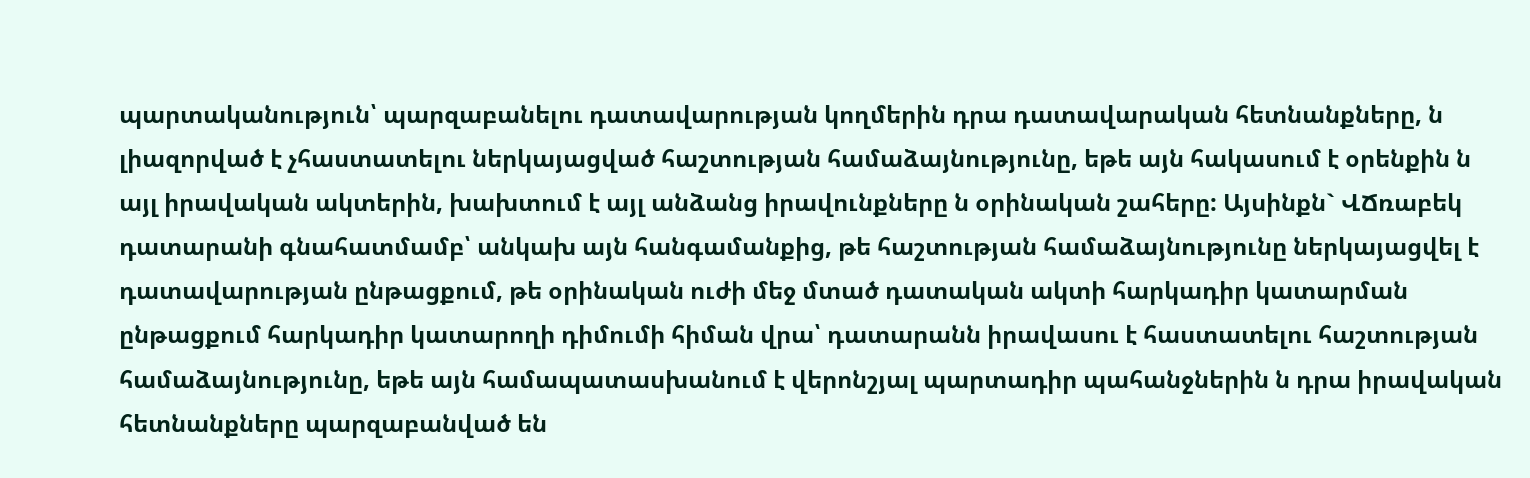պարտականություն՝ պարզաբանելու դատավարության կողմերին դրա դատավարական հետնանքները, ն լիազորված է չհաստատելու ներկայացված հաշտության համաձայնությունը, եթե այն հակասում է օրենքին ն այլ իրավական ակտերին, խախտում է այլ անձանց իրավունքները ն օրինական շահերը: Այսինքն` ՎՃռաբեկ դատարանի գնահատմամբ՝ անկախ այն հանգամանքից, թե հաշտության համաձայնությունը ներկայացվել է դատավարության ընթացքում, թե օրինական ուժի մեջ մտած դատական ակտի հարկադիր կատարման ընթացքում հարկադիր կատարողի դիմումի հիման վրա՝ դատարանն իրավասու է հաստատելու հաշտության համաձայնությունը, եթե այն համապատասխանում է վերոնշյալ պարտադիր պահանջներին ն դրա իրավական հետնանքները պարզաբանված են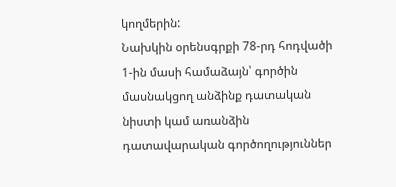կողմերին:
Նախկին օրենսգրքի 78-րդ հոդվածի 1-ին մասի համաձայն՝ գործին մասնակցող անձինք դատական նիստի կամ առանձին դատավարական գործողություններ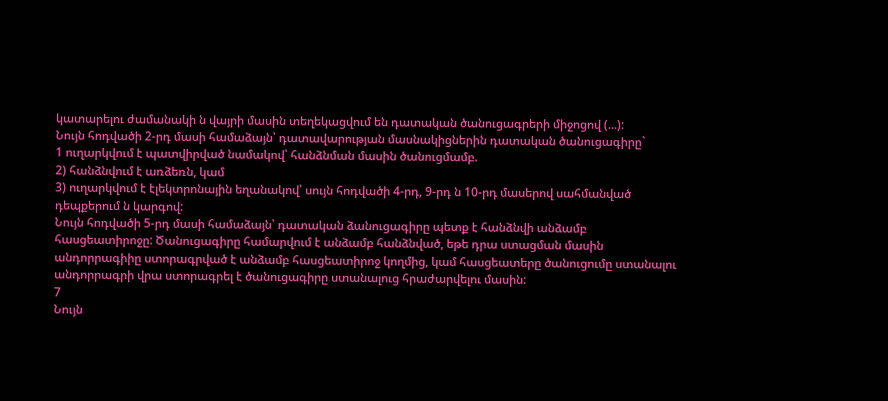կատարելու ժամանակի ն վայրի մասին տեղեկացվում են դատական ծանուցագրերի միջոցով (...):
Նույն հոդվածի 2-րդ մասի համաձայն՝ դատավարության մասնակիցներին դատական ծանուցագիրը`
1 ուղարկվում է պատվիրված նամակով՝ հանձնման մասին ծանուցմամբ.
2) հանձնվում է առձեռն, կամ
3) ուղարկվում է էլեկտրոնային եղանակով՝ սույն հոդվածի 4-րդ, 9-րդ ն 10-րդ մասերով սահմանված դեպքերում ն կարգով:
Նույն հոդվածի 5-րդ մասի համաձայն՝ դատական ձանուցագիրը պետք է հանձնվի անձամբ հասցեատիրոջը: Ծանուցագիրը համարվում է անձամբ հանձնված, եթե դրա ստացման մասին անդորրագիիը ստորագրված է անձամբ հասցեատիրոջ կողմից, կամ հասցեատերը ծանուցումը ստանալու անդորրագրի վրա ստորագրել է ծանուցագիրը ստանալուց հրաժարվելու մասին:
7
Նույն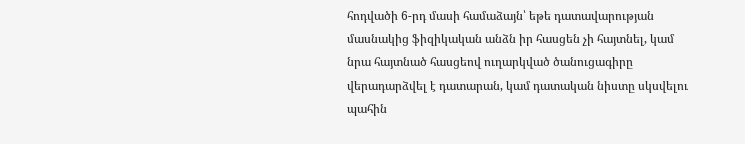հոդվածի 6-րդ մասի համաձայն՝ եթե դատավարության մասնակից ֆիզիկական անձն իր հասցեն չի հայտնել, կամ նրա հայտնած հասցեով ուղարկված ծանուցագիրը վերադարձվել է դատարան, կամ դատական նիստը սկսվելու պահին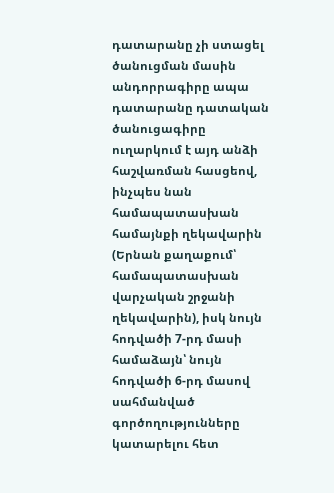դատարանը չի ստացել ծանուցման մասին անդորրագիրը ապա դատարանը դատական ծանուցագիրը ուղարկում է այդ անձի հաշվառման հասցեով, ինչպես նան համապատասխան համայնքի ղեկավարին (Երնան քաղաքում՝ համապատասխան վարչական շրջանի ղեկավարին), իսկ նույն հոդվածի 7-րդ մասի համաձայն՝ նույն հոդվածի 6-րդ մասով սահմանված գործողությունները կատարելու հետ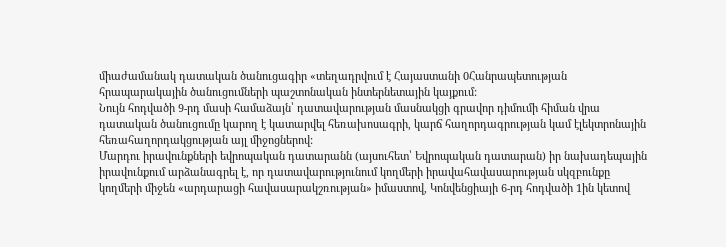միաժամանակ դատական ծանուցագիր «տեղադրվում է Հայաստանի 0Հանրապետության հրապարակային ծանուցումների պաշտոնական ինտերնետային կայքում:
Նույն հոդվածի 9-րդ մասի համաձայն՝ դատավարության մասնակցի գրավոր դիմումի հիման վրա դատական ծանուցումը կարող է կատարվել հեռախոսագրի, կարճ հաղորդագրության կամ էլեկտրոնային հեռահաղորդակցության այլ միջոցներով:
Մարդու իրավունքների եվրոպական դատարանն (այսուհետ՝ Եվրոպական դատարան) իր նախադեպային իրավունքում արձանագրել է, որ դատավարությունում կողմերի իրավահավասարության սկզբունքը կողմերի միջեն «արդարացի հավասարակշռության» իմաստով, Կոնվենցիայի 6-րդ հոդվածի 1ին կետով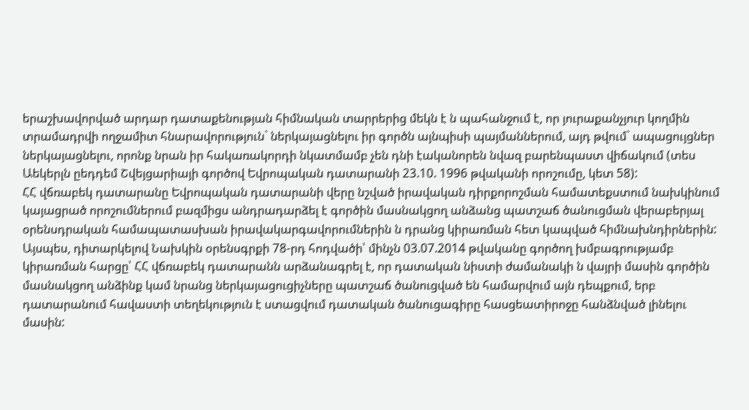երաշխավորված արդար դատաքենության հիմնական տարրերից մեկն է ն պահանջում է, որ յուրաքանչյուր կողմին տրամադրվի ողջամիտ հնարավորություն` ներկայացնելու իր գործն այնպիսի պայմաններում, այդ թվում` ապացույցներ ներկայացնելու, որոնք նրան իր հակառակորդի նկատմամբ չեն դնի էականորեն նվազ բարենպաստ վիճակում (տես Աեկերլն ըեդդեմ Շվեյցարիայի գործով Եվրոպական դատարանի 23.10. 1996 թվականի որոշումը, կետ 58):
ՀՀ վճռաբեկ դատարանը Եվրոպական դատարանի վերը նշված իրավական դիրքորոշման համատեքստում նախկինում կայացրած որոշումներում բազմիցս անդրադարձել է գործին մասնակցող անձանց պատշաճ ծանուցման վերաբերյալ օրենսդրական համապատասխան իրավակարգավորումներին ն դրանց կիրառման հետ կապված հիմնախնդիրներին: Այսպես, դիտարկելով Նախկին օրենսգրքի 78-րդ հոդվածի՝ մինչն 03.07.2014 թվականը գործող խմբագրությամբ կիրառման հարցը՝ ՀՀ վճռաբեկ դատարանն արձանագրել է, որ դատական նիստի ժամանակի ն վայրի մասին գործին մասնակցող անձինք կամ նրանց ներկայացուցիչները պատշաճ ծանուցված են համարվում այն դեպքում, երբ դատարանում հավաստի տեղեկություն է ստացվում դատական ծանուցագիրը հասցեատիրոջը հանձնված լինելու մասին: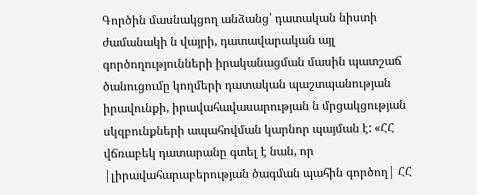Գործին մասնակցող անձանց՝ դատական նիստի ժամանակի ն վայրի, դատավարական այլ գործողությունների իրականացման մասին պատշաճ ծանուցումը կողմերի դատական պաշտպանության իրավունքի, իրավահավասարության ն մրցակցության սկզբունքների ապահովման կարնոր պայման է: «ՀՀ վճռաբեկ դատարանը գտել է նան, որ |լիրավահարաբերության ծագման պահին գործող| ՀՀ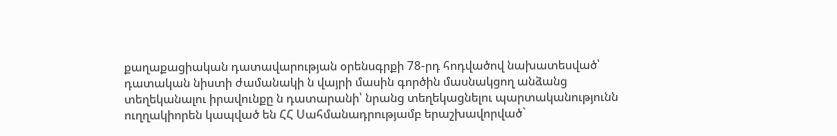քաղաքացիական դատավարության օրենսգրքի 78-րդ հոդվածով նախատեսված՝ դատական նիստի ժամանակի ն վայրի մասին գործին մասնակցող անձանց տեղեկանալու իրավունքը ն դատարանի՝ նրանց տեղեկացնելու պարտականությունն ուղղակիորեն կապված են ՀՀ Սահմանադրությամբ երաշխավորված`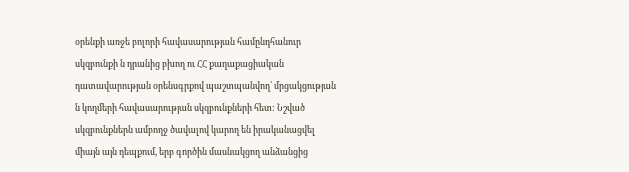օրենքի առջե բոլորի հավասարության համընդհանուր սկզբունքի ն դրանից բխող ու ՀՀ քաղաքացիական դատավարության օրենսգրքով պաշտպանվող՝ մրցակցության ն կողմերի հավասարության սկզբունքների հետ: Նշված սկզբունքներն ամբողջ ծավալով կարող են իրականացվել միայն այն դեպքում, երբ գործին մասնակցող անձանցից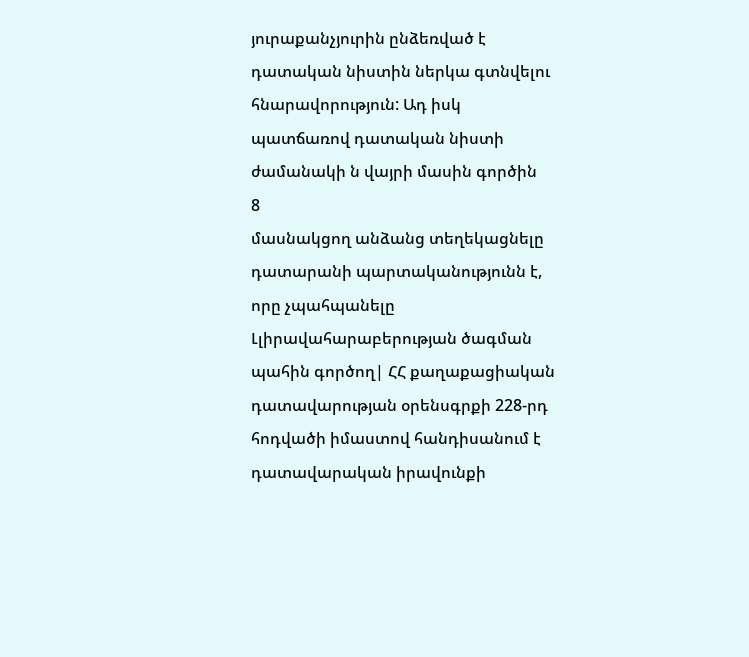յուրաքանչյուրին ընձեռված է դատական նիստին ներկա գտնվելու հնարավորություն: Ադ իսկ պատճառով դատական նիստի ժամանակի ն վայրի մասին գործին
8
մասնակցող անձանց տեղեկացնելը դատարանի պարտականությունն է, որը չպահպանելը Լլիրավահարաբերության ծագման պահին գործող| ՀՀ քաղաքացիական դատավարության օրենսգրքի 228-րդ հոդվածի իմաստով հանդիսանում է դատավարական իրավունքի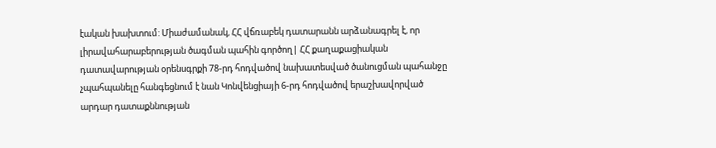էական խախտում: Միաժամանակ, ՀՀ վճռաբեկ դատարանն արձանագրել է, որ լիրավահարաբերության ծագման պահին գործող| ՀՀ քաղաքացիական դատավարության օրենսգրքի 78-րդ հոդվածով նախատեսված ծանուցման պահանջը չպահպանելը հանգեցնում է նան Կոնվենցիայի 6-րդ հոդվածով երաշխավորված արդար դատաքննության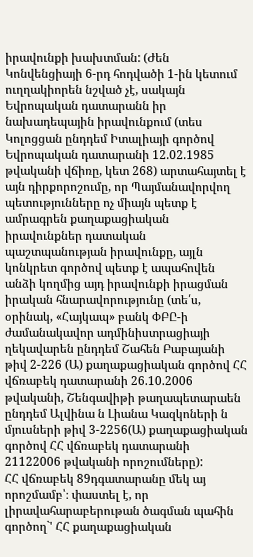իրավունքի խախտման: (Ժեն Կոնվենցիայի 6-րդ հոդվածի 1-ին կետում ուղղակիորեն նշված չէ, սակայն Եվրոպական դատարանն իր նախադեպային իրավունքում (տես Կոլոցցան ընդդեմ Իտալիայի գործով Եվրոպական դատարանի 12.02.1985 թվականի վճիռը, կետ 268) արտահայտել է այն դիրքորոշումը, որ Պայմանավորվող պետությունները ոչ միայն պետք է ամրագրեն քաղաքացիական իրավունքներ դատական պաշտպանության իրավունքը, այլն կոնկրետ գործով պետք է ապահովեն անձի կողմից այդ իրավունքի իրացման իրական հնարավորությունը (տե՛ս, օրինակ, «Հայկապ» բանկ ՓԲԸ-ի ժամանակավոր ադմինիստրացիայի ղեկավարեն ընդդեմ Շահեն Բաբայանի թիվ 2-226 (Ա) քաղաքացիական գործով ՀՀ վճռաբեկ դատարանի 26.10.2006 թվականի, Շենգավիթի թաղապետարաեն ընդդեմ Ալվինա ն Լիանա Կազկոների ն մյուսների թիվ 3-2256(Ա) քաղաքացիական գործով ՀՀ վճռաբեկ դատարանի 21122006 թվականի որոշումները):
ՀՀ վճռաբեկ 89դգատարանը մեկ այ որոշմամբ՝։ փաստել է, որ
լիրավահարաբերութան ծագման պահին գործող`' ՀՀ քաղաքացիական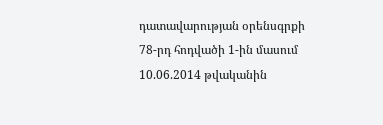դատավարության օրենսգրքի 78-րդ հոդվածի 1-ին մասում 10.06.2014 թվականին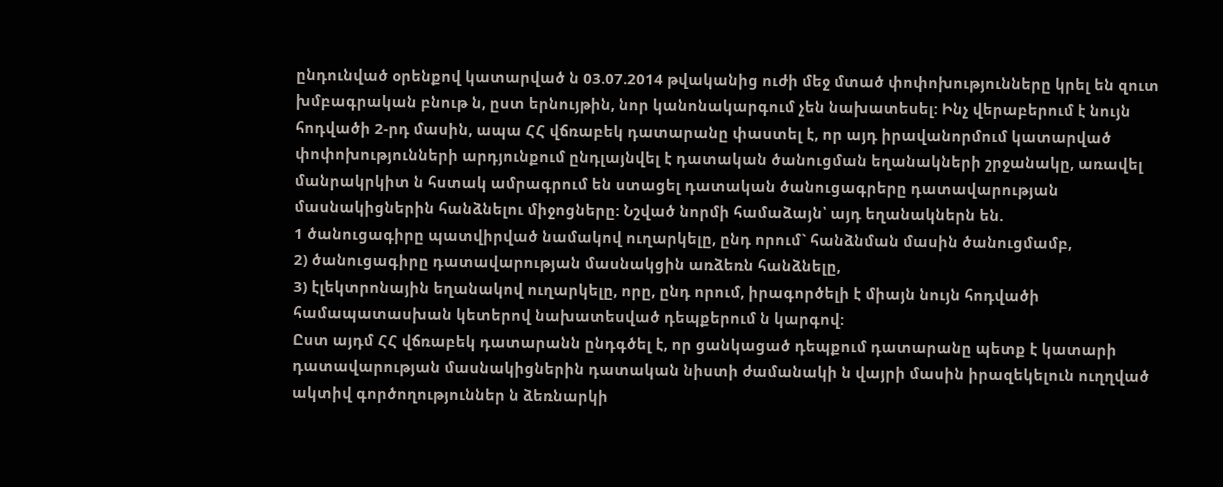ընդունված օրենքով կատարված ն 03.07.2014 թվականից ուժի մեջ մտած փոփոխությունները կրել են զուտ խմբագրական բնութ ն, ըստ երնույթին, նոր կանոնակարգում չեն նախատեսել: Ինչ վերաբերում է նույն հոդվածի 2-րդ մասին, ապա ՀՀ վճռաբեկ դատարանը փաստել է, որ այդ իրավանորմում կատարված փոփոխությունների արդյունքում ընդլայնվել է դատական ծանուցման եղանակների շրջանակը, առավել մանրակրկիտ ն հստակ ամրագրում են ստացել դատական ծանուցագրերը դատավարության մասնակիցներին հանձնելու միջոցները: Նշված նորմի համաձայն՝ այդ եղանակներն են.
1 ծանուցագիրը պատվիրված նամակով ուղարկելը, ընդ որում` հանձնման մասին ծանուցմամբ,
2) ծանուցագիրը դատավարության մասնակցին առձեռն հանձնելը,
3) էլեկտրոնային եղանակով ուղարկելը, որը, ընդ որում, իրագործելի է միայն նույն հոդվածի համապատասխան կետերով նախատեսված դեպքերում ն կարգով:
Ըստ այդմ ՀՀ վճռաբեկ դատարանն ընդգծել է, որ ցանկացած դեպքում դատարանը պետք է կատարի դատավարության մասնակիցներին դատական նիստի ժամանակի ն վայրի մասին իրազեկելուն ուղղված ակտիվ գործողություններ ն ձեռնարկի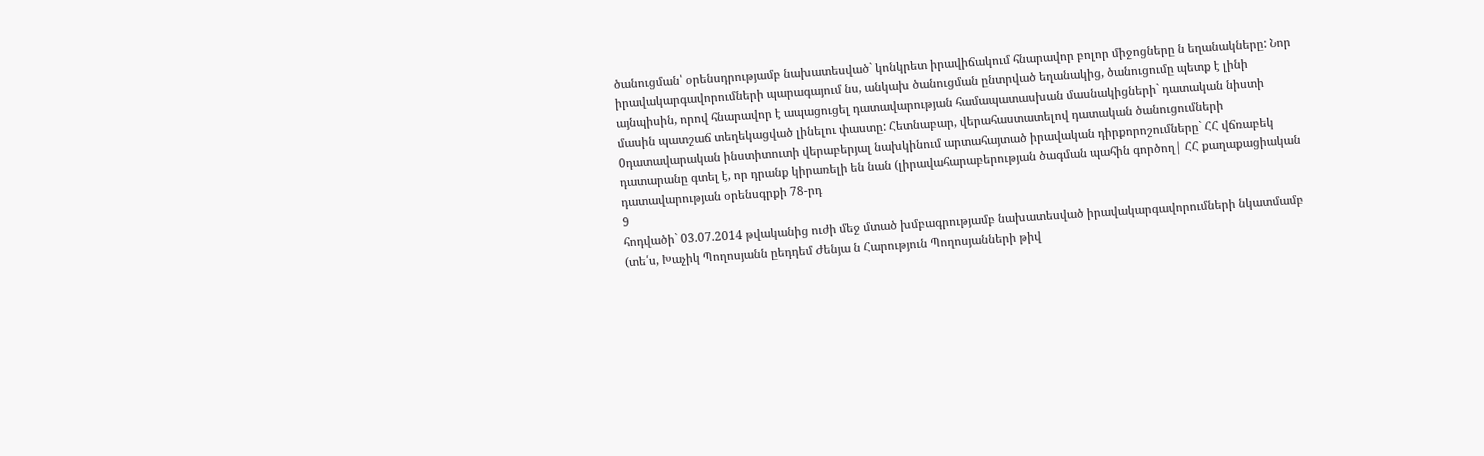ծանուցման՝ օրենսդրությամբ նախատեսված` կոնկրետ իրավիճակում հնարավոր բոլոր միջոցները ն եղանակները: Նոր իրավակարգավորումների պարագայում նս, անկախ ծանուցման ընտրված եղանակից, ծանուցումը պետք է լինի այնպիսին, որով հնարավոր է ապացուցել դատավարության համապատասխան մասնակիցների` դատական նիստի մասին պատշաճ տեղեկացված լինելու փաստը: Հետնաբար, վերահաստատելով դատական ծանուցումների 0դատավարական ինստիտուտի վերաբերյալ նախկինում արտահայտած իրավական դիրքորոշումները` ՀՀ վճռաբեկ դատարանը գտել է, որ դրանք կիրառելի են նան (լիրավահարաբերության ծագման պահին գործող| ՀՀ քաղաքացիական դատավարության օրենսգրքի 78-րդ
9
հոդվածի` 03.07.2014 թվականից ուժի մեջ մտած խմբագրությամբ նախատեսված իրավակարգավորումների նկատմամբ (տե՛ս, Խաչիկ Պողոսյանն ըեդդեմ Ժենյա ն Հարություն Պողոսյանների թիվ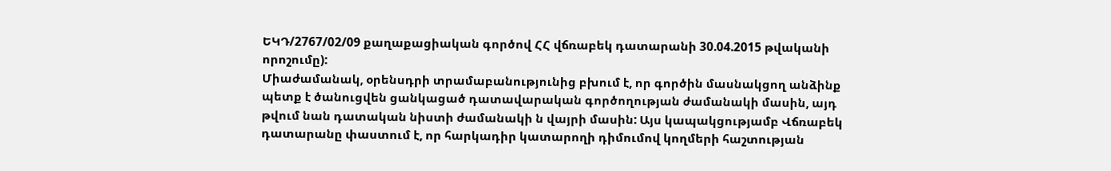ԵԿԴ/2767/02/09 քաղաքացիական գործով ՀՀ վճռաբեկ դատարանի 30.04.2015 թվականի որոշումը):
Միաժամանակ, օրենսդրի տրամաբանությունից բխում է, որ գործին մասնակցող անձինք պետք է ծանուցվեն ցանկացած դատավարական գործողության ժամանակի մասին, այդ թվում նան դատական նիստի ժամանակի ն վայրի մասին: Այս կապակցությամբ Վճռաբեկ դատարանը փաստում է, որ հարկադիր կատարողի դիմումով կողմերի հաշտության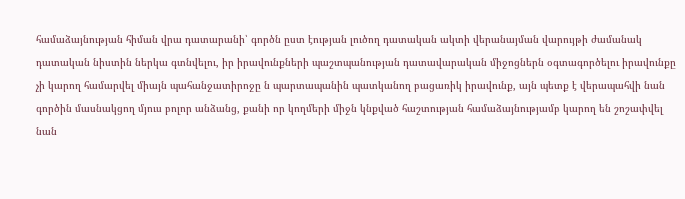համաձայնության հիման վրա դատարանի՝ գործն ըստ էության լուծող դատական ակտի վերանայման վարույթի ժամանակ դատական նիստին ներկա գտնվելու, իր իրավունքների պաշտպանության դատավարական միջոցներն օգտագործելու իրավունքը չի կարող համարվել միայն պահանջատիրոջը ն պարտապանին պատկանող բացառիկ իրավունք, այն պետք է վերապահվի նան գործին մասնակցող մյուս բոլոր անձանց, քանի որ կողմերի միջն կնքված հաշտության համաձայնությամբ կարող են շոշափվել նան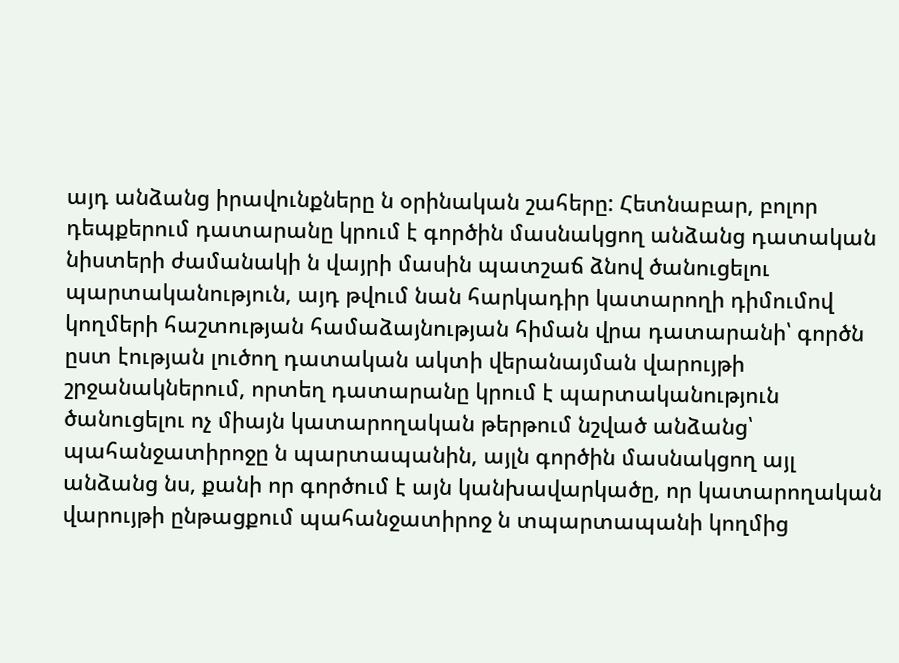այդ անձանց իրավունքները ն օրինական շահերը: Հետնաբար, բոլոր դեպքերում դատարանը կրում է գործին մասնակցող անձանց դատական նիստերի ժամանակի ն վայրի մասին պատշաճ ձնով ծանուցելու պարտականություն, այդ թվում նան հարկադիր կատարողի դիմումով կողմերի հաշտության համաձայնության հիման վրա դատարանի՝ գործն ըստ էության լուծող դատական ակտի վերանայման վարույթի շրջանակներում, որտեղ դատարանը կրում է պարտականություն ծանուցելու ոչ միայն կատարողական թերթում նշված անձանց՝ պահանջատիրոջը ն պարտապանին, այլն գործին մասնակցող այլ անձանց նս, քանի որ գործում է այն կանխավարկածը, որ կատարողական վարույթի ընթացքում պահանջատիրոջ ն տպարտապանի կողմից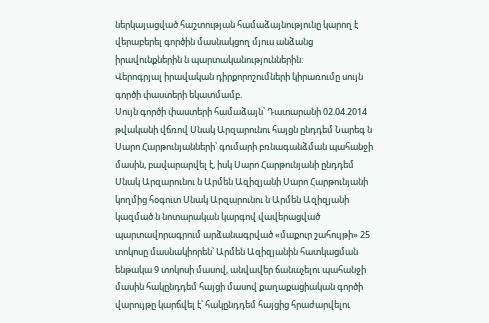ներկայացված հաշտության համաձայնությունը կարող է վերաբերել գործին մասնակցող մյուս անձանց իրավունքներին ն պարտականություններին:
Վերոգրյալ իրավական դիրքորոշումների կիրառումը սույն գործի փաստերի եկատմամբ.
Սույն գործի փաստերի համաձայն՝ Դատարանի 02.04.2014 թվականի վճռով Սնակ Արզարունու հայցն ընդդեմ Նարեգ ն Սարո Հարթունյանների՝ գումարի բռնագանձման պահանջի մասին, բավարարվել է, իսկ Սարո Հարթունյանի ընդդեմ Սնակ Արզարունու ն Արմեն Ազիզյանի Սարո Հարթունյանի կողմից հօգուտ Սնակ Արզարունու ն Արմեն Ազիզյանի կազմած ն նոտարական կարգով վավերացված պարտավորագրում արձանագրված «մաքուր շահույթի» 25 տոկոսը մասնակիորեն՝ Արմեն Ազիզյանին հատկացման ենթակա 9 տոկոսի մասով, անվավեր ճանաչելու պահանջի մասին հակընդդեմ հայցի մասով քաղաքացիական գործի վարույթը կարճվել է՝ հակընդդեմ հայցից հրաժարվելու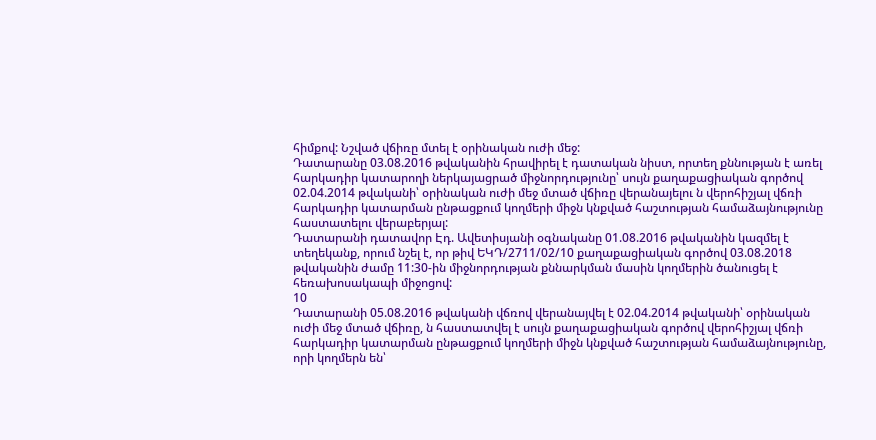հիմքով: Նշված վճիռը մտել է օրինական ուժի մեջ:
Դատարանը 03.08.2016 թվականին հրավիրել է դատական նիստ, որտեղ քննության է առել հարկադիր կատարողի ներկայացրած միջնորդությունը՝ սույն քաղաքացիական գործով 02.04.2014 թվականի՝ օրինական ուժի մեջ մտած վճիռը վերանայելու ն վերոհիշյալ վճռի հարկադիր կատարման ընթացքում կողմերի միջն կնքված հաշտության համաձայնությունը հաստատելու վերաբերյալ:
Դատարանի դատավոր Էդ. Ավետիսյանի օգնականը 01.08.2016 թվականին կազմել է տեղեկանք, որում նշել է, որ թիվ ԵԿԴ/2711/02/10 քաղաքացիական գործով 03.08.2018 թվականին ժամը 11:30-ին միջնորդության քննարկման մասին կողմերին ծանուցել է հեռախոսակապի միջոցով:
10
Դատարանի 05.08.2016 թվականի վճռով վերանայվել է 02.04.2014 թվականի՝ օրինական ուժի մեջ մտած վճիռը, ն հաստատվել է սույն քաղաքացիական գործով վերոհիշյալ վճռի հարկադիր կատարման ընթացքում կողմերի միջն կնքված հաշտության համաձայնությունը, որի կողմերն են՝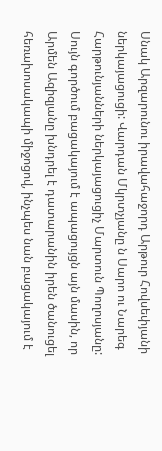Սնակ Արզարունու իրավահաջորդ Արթուր Հովսեփյանի ներկայացուցի: Վարդան Մկրտչյանը ն Սարո ու Նարեգ Հարթունյանների ներկայացուցիչ Մարտուն Պողոսյանը:
Սույն գործում բացակայում է ապացույցն այն մասին, որ Արմեն Ազիզյանը խնդրել է դատարանին իրեն ծանուցել հեռախոսակապի միջոցով, ինչպես նան բացակայում է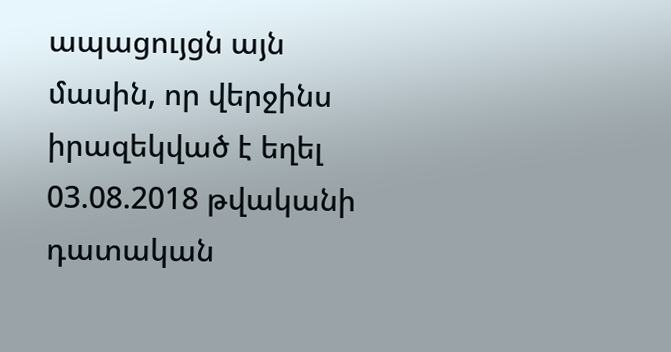ապացույցն այն մասին, որ վերջինս իրազեկված է եղել 03.08.2018 թվականի դատական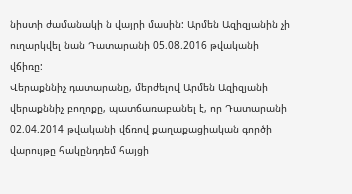նիստի ժամանակի ն վայրի մասին: Արմեն Ազիզյանին չի ուղարկվել նան Դատարանի 05.08.2016 թվականի վճիռը:
Վերաքննիչ դատարանը, մերժելով Արմեն Ազիզյանի վերաքննիչ բողոքը, պատճառաբանել է, որ Դատարանի 02.04.2014 թվականի վճռով քաղաքացիական գործի վարույթը հակընդդեմ հայցի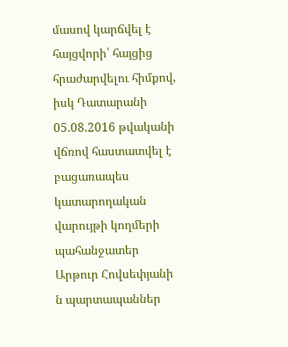մասով կարճվել է հայցվորի՝ հայցից հրաժարվելու հիմքով, իսկ Դատարանի 05.08.2016 թվականի վճռով հաստատվել է բացառապես կատարողական վարույթի կողմերի պահանջատեր Արթուր Հովսեփյանի ն պարտապաններ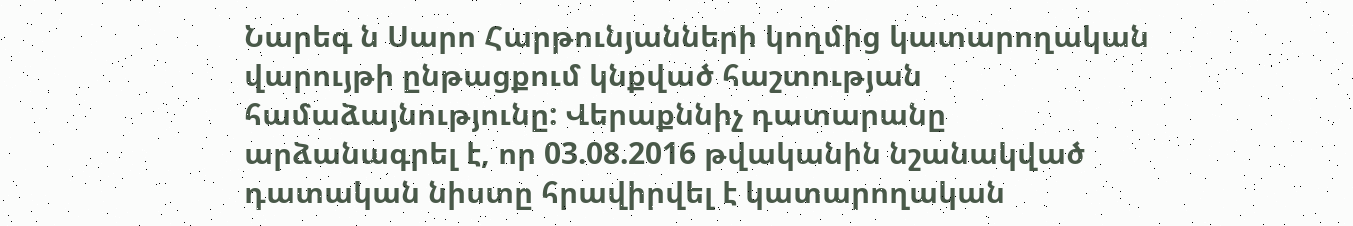Նարեգ ն Սարո Հարթունյանների կողմից կատարողական վարույթի ընթացքում կնքված հաշտության համաձայնությունը: Վերաքննիչ դատարանը արձանագրել է, որ 03.08.2016 թվականին նշանակված դատական նիստը հրավիրվել է կատարողական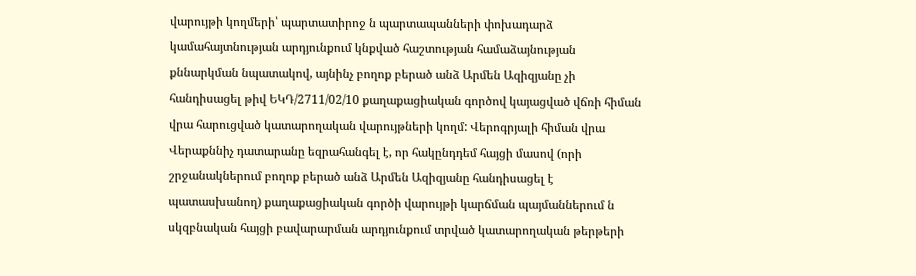վարույթի կողմերի՝ պարտատիրոջ ն պարտապանների փոխադարձ կամահայտնության արդյունքում կնքված հաշտության համաձայնության քննարկման նպատակով, այնինչ բողոք բերած անձ Արմեն Ազիզյանը չի հանդիսացել թիվ ԵԿԴ/2711/02/10 քաղաքացիական գործով կայացված վճռի հիման վրա հարուցված կատարողական վարույթների կողմ: Վերոգրյալի հիման վրա Վերաքննիչ դատարանը եզրահանգել է, որ հակընդդեմ հայցի մասով (որի շրջանակներում բողոք բերած անձ Արմեն Ազիզյանը հանդիսացել է պատասխանող) քաղաքացիական գործի վարույթի կարճման պայմաններում ն սկզբնական հայցի բավարարման արդյունքում տրված կատարողական թերթերի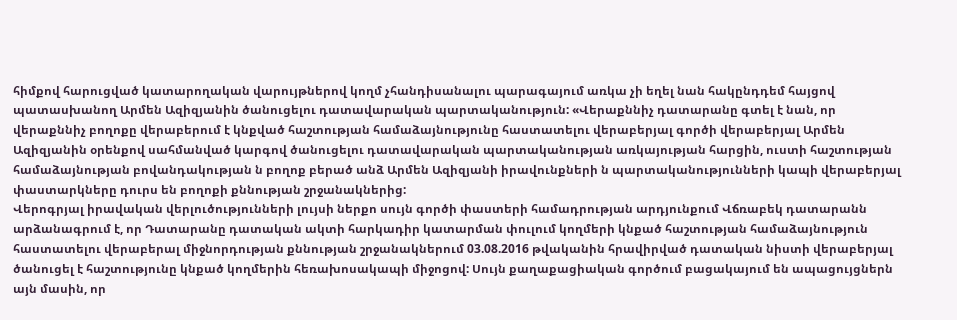հիմքով հարուցված կատարողական վարույթներով կողմ չհանդիսանալու պարագայում առկա չի եղել նան հակընդդեմ հայցով պատասխանող Արմեն Ազիզյանին ծանուցելու դատավարական պարտականություն: «Վերաքննիչ դատարանը գտել է նան, որ վերաքննիչ բողոքը վերաբերում է կնքված հաշտության համաձայնությունը հաստատելու վերաբերյալ գործի վերաբերյալ Արմեն Ազիզյանին օրենքով սահմանված կարգով ծանուցելու դատավարական պարտականության առկայության հարցին, ուստի հաշտության համաձայնության բովանդակության ն բողոք բերած անձ Արմեն Ազիզյանի իրավունքների ն պարտականությունների կապի վերաբերյալ փաստարկները դուրս են բողոքի քննության շրջանակներից:
Վերոգրյալ իրավական վերլուծությունների լույսի ներքո սույն գործի փաստերի համադրության արդյունքում Վճռաբեկ դատարանն արձանագրում է, որ Դատարանը դատական ակտի հարկադիր կատարման փուլում կողմերի կնքած հաշտության համաձայնություն հաստատելու վերաբերալ միջնորդության քննության շրջանակներում 03.08.2016 թվականին հրավիրված դատական նիստի վերաբերյալ ծանուցել է հաշտությունը կնքած կողմերին հեռախոսակապի միջոցով: Սույն քաղաքացիական գործում բացակայում են ապացույցներն այն մասին, որ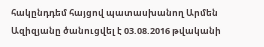հակընդդեմ հայցով պատասխանող Արմեն Ազիզյանը ծանուցվել է 03.08.2016 թվականի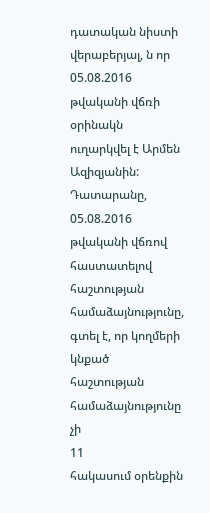դատական նիստի վերաբերյալ, ն որ 05.08.2016 թվականի վճռի օրինակն ուղարկվել է Արմեն Ազիզյանին:
Դատարանը, 05.08.2016 թվականի վճռով հաստատելով հաշտության համաձայնությունը, գտել է, որ կողմերի կնքած հաշտության համաձայնությունը չի
11
հակասում օրենքին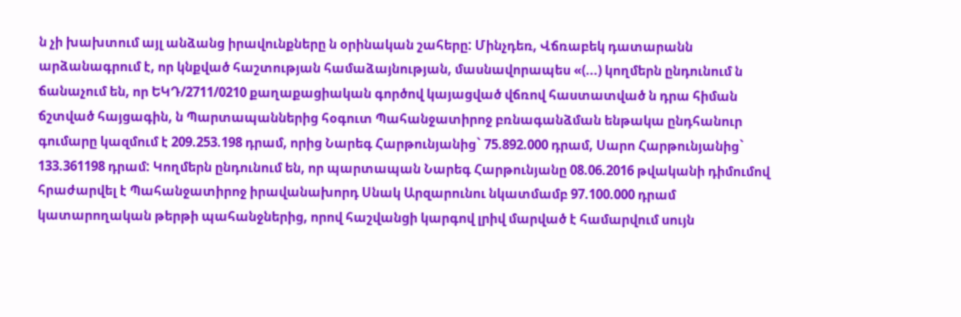ն չի խախտում այլ անձանց իրավունքները ն օրինական շահերը: Մինչդեռ, Վճռաբեկ դատարանն արձանագրում է, որ կնքված հաշտության համաձայնության, մասնավորապես «(...) կողմերն ընդունում ն ճանաչում են, որ ԵԿԴ/2711/0210 քաղաքացիական գործով կայացված վճռով հաստատված ն դրա հիման ճշտված հայցագին, ն Պարտապաններից հօգուտ Պահանջատիրոջ բռնագանձման ենթակա ընդհանուր գումարը կազմում է 209.253.198 դրամ, որից Նարեգ Հարթունյանից` 75.892.000 դրամ, Սարո Հարթունյանից` 133.361198 դրամ: Կողմերն ընդունում են, որ պարտապան Նարեգ Հարթունյանը 08.06.2016 թվականի դիմումով հրաժարվել է Պահանջատիրոջ իրավանախորդ Սնակ Արզարունու նկատմամբ 97.100.000 դրամ կատարողական թերթի պահանջներից, որով հաշվանցի կարգով լրիվ մարված է համարվում սույն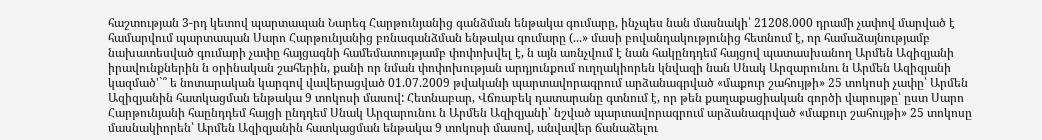հաշտության 3-րդ կետով պարտապան Նարեգ Հարթունյանից գանձման ենթակա գումարը, ինչպես նան մասնակի՝ 21208.000 դրամի չափով մարված է համարվում պարտապան Սարո Հարթունյանից բռնագանձման ենթակա գումարը (...» մասի բովանդակությունից հետնում է, որ համաձայնությամբ նախատեսված գումարի չափը հայցագնի համեմատությամբ փոփոխվել է, ն այն առնչվում է նան հակընդդեմ հայցով պատասխանող Արմեն Ազիզյանի իրավունքներին ն օրինական շահերին, քանի որ նման փոփոխության արդյունքում ուղղակիորեն կնվազի նան Սնակ Արզարունու ն Արմեն Ազիզյանի կազմած'`՞ ե նոտարական կարգով վավերացված 01.07.2009 թվականի պարտավորագրում արձանագրված «մաքուր շահույթի» 25 տոկոսի չափը՝ Արմեն Ազիզյանին հատկացման ենթակա 9 տոկոսի մասով: Հետնաբար, Վճռաբեկ դատարանը գտնում է, որ թեն քաղաքացիական գործի վարույթը՝ ըստ Սարո Հարթունյանի հաընդդեմ հայցի ընդդեմ Սնակ Արզարունու ն Արմեն Ազիզյանի՝ նշված պարտավորագրում արձանագրված «մաքուր շահույթի» 25 տոկոսը մասնակիորեն՝ Արմեն Ազիզյանին հատկացման ենթակա 9 տոկոսի մասով, անվավեր ճանաձելու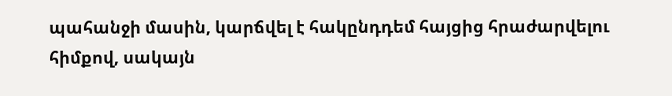պահանջի մասին, կարճվել է հակընդդեմ հայցից հրաժարվելու հիմքով, սակայն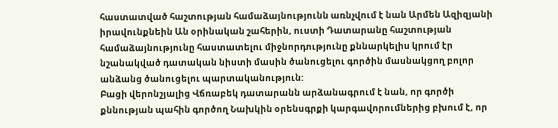հաստատված հաշտության համաձայնությունն առնչվում է նան Արմեն Ազիզյանի իրավունքնեին Ան օրինական շահերին, ուստի Դատարանը հաշտության համաձայնությունը հաստատելու միջնորդությունը քննարկելիս կրում էր նշանակված դատական նիստի մասին ծանուցելու գործին մասնակցող բոլոր անձանց ծանուցելու պարտականություն:
Բացի վերոնշյալից Վճռաբեկ դատարանն արձանագրում է նան, որ գործի քննության պահին գործող Նախկին օրենսգրքի կարգավորումներից բխում է, որ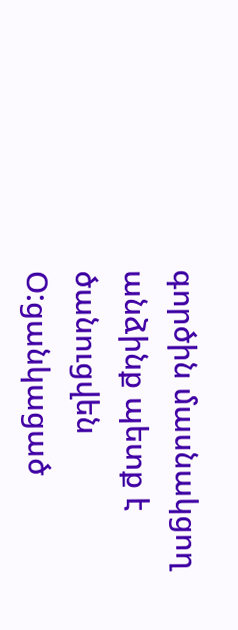գործին մասնակցող անձինք պետք է ծանուցվեն Օ:ցանկացած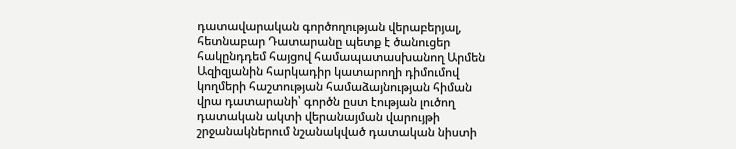դատավարական գործողության վերաբերյալ, հետնաբար Դատարանը պետք է ծանուցեր հակընդդեմ հայցով համապատասխանող Արմեն Ազիզյանին հարկադիր կատարողի դիմումով կողմերի հաշտության համաձայնության հիման վրա դատարանի՝ գործն ըստ էության լուծող դատական ակտի վերանայման վարույթի շրջանակներում նշանակված դատական նիստի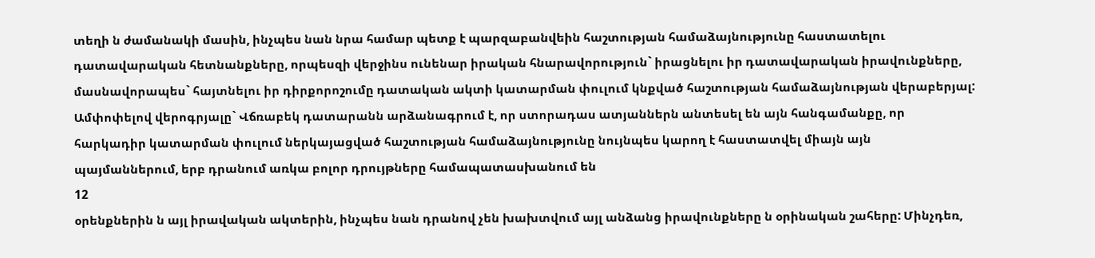տեղի ն ժամանակի մասին, ինչպես նան նրա համար պետք է պարզաբանվեին հաշտության համաձայնությունը հաստատելու դատավարական հետնանքները, որպեսզի վերջինս ունենար իրական հնարավորություն` իրացնելու իր դատավարական իրավունքները, մասնավորապես` հայտնելու իր դիրքորոշումը դատական ակտի կատարման փուլում կնքված հաշտության համաձայնության վերաբերյալ:
Ամփոփելով վերոգրյալը` Վճռաբեկ դատարանն արձանագրում է, որ ստորադաս ատյաններն անտեսել են այն հանգամանքը, որ հարկադիր կատարման փուլում ներկայացված հաշտության համաձայնությունը նույնպես կարող է հաստատվել միայն այն պայմաններում, երբ դրանում առկա բոլոր դրույթները համապատասխանում են
12
օրենքներին ն այլ իրավական ակտերին, ինչպես նան դրանով չեն խախտվում այլ անձանց իրավունքները ն օրինական շահերը: Մինչդեռ,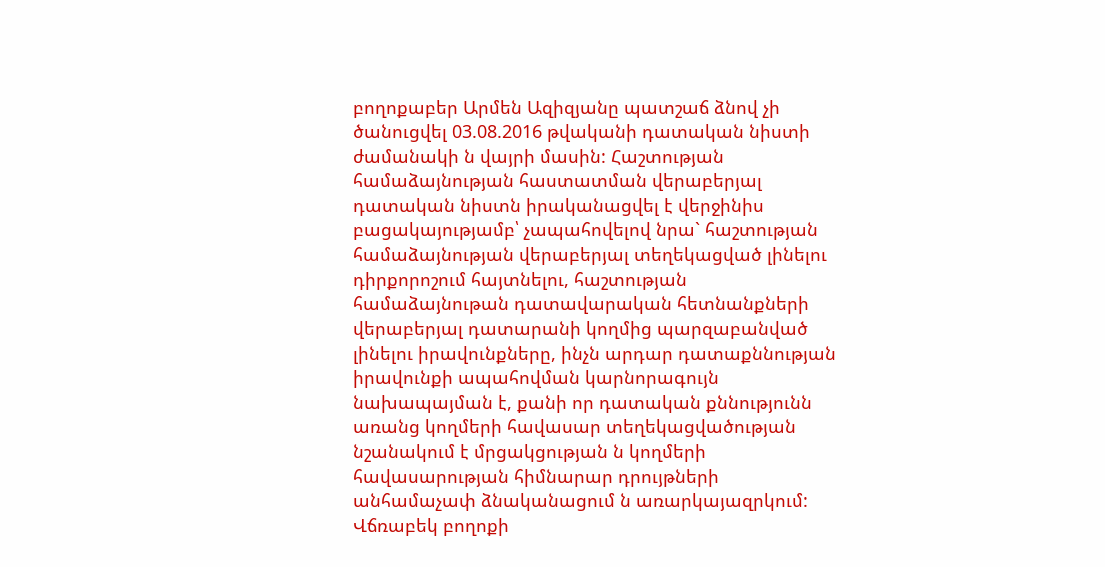բողոքաբեր Արմեն Ազիզյանը պատշաճ ձնով չի ծանուցվել 03.08.2016 թվականի դատական նիստի ժամանակի ն վայրի մասին: Հաշտության համաձայնության հաստատման վերաբերյալ դատական նիստն իրականացվել է վերջինիս բացակայությամբ՝ չապահովելով նրա` հաշտության համաձայնության վերաբերյալ տեղեկացված լինելու դիրքորոշում հայտնելու, հաշտության համաձայնութան դատավարական հետնանքների վերաբերյալ դատարանի կողմից պարզաբանված լինելու իրավունքները, ինչն արդար դատաքննության իրավունքի ապահովման կարնորագույն նախապայման է, քանի որ դատական քննությունն առանց կողմերի հավասար տեղեկացվածության նշանակում է մրցակցության ն կողմերի հավասարության հիմնարար դրույթների անհամաչափ ձնականացում ն առարկայազրկում:
Վճռաբեկ բողոքի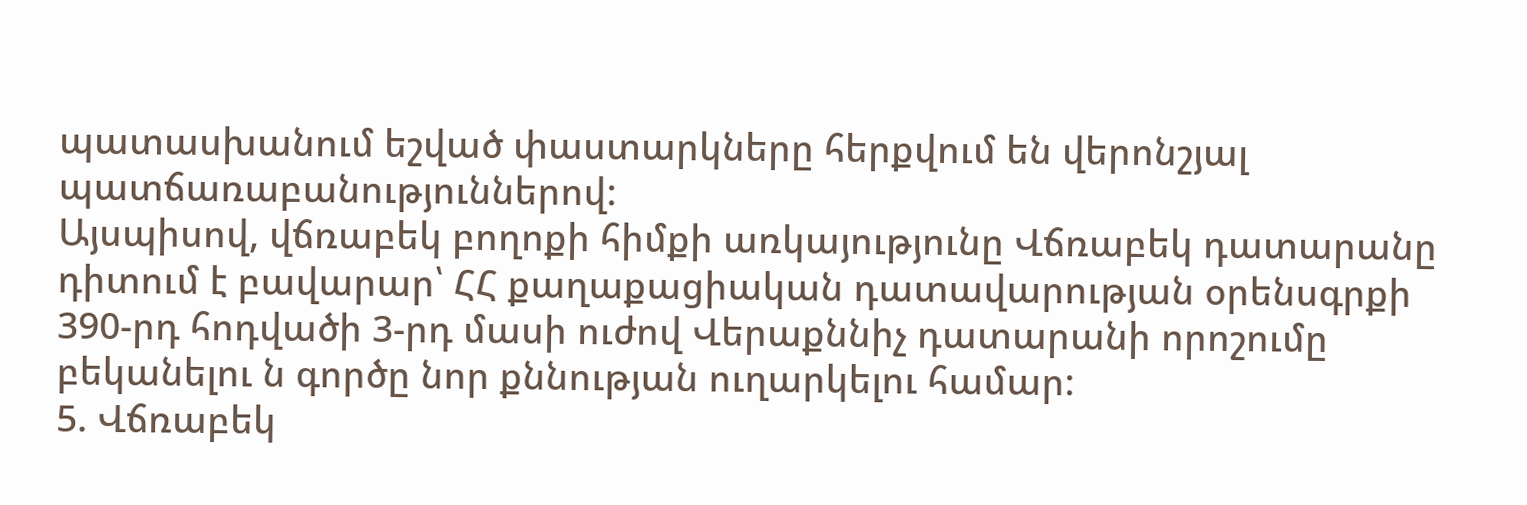պատասխանում եշված փաստարկները հերքվում են վերոնշյալ պատճառաբանություններով:
Այսպիսով, վճռաբեկ բողոքի հիմքի առկայությունը Վճռաբեկ դատարանը դիտում է բավարար՝ ՀՀ քաղաքացիական դատավարության օրենսգրքի 390-րդ հոդվածի 3-րդ մասի ուժով Վերաքննիչ դատարանի որոշումը բեկանելու ն գործը նոր քննության ուղարկելու համար:
5. Վճռաբեկ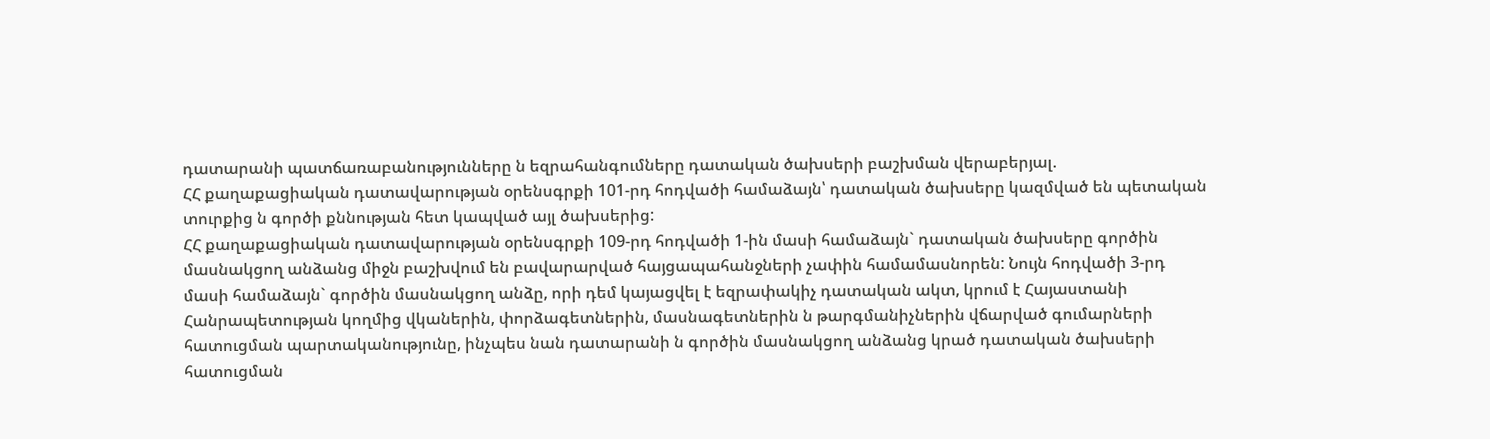դատարանի պատճառաբանությունները ն եզրահանգումները դատական ծախսերի բաշխման վերաբերյալ.
ՀՀ քաղաքացիական դատավարության օրենսգրքի 101-րդ հոդվածի համաձայն՝ դատական ծախսերը կազմված են պետական տուրքից ն գործի քննության հետ կապված այլ ծախսերից:
ՀՀ քաղաքացիական դատավարության օրենսգրքի 109-րդ հոդվածի 1-ին մասի համաձայն` դատական ծախսերը գործին մասնակցող անձանց միջն բաշխվում են բավարարված հայցապահանջների չափին համամասնորեն: Նույն հոդվածի 3-րդ մասի համաձայն` գործին մասնակցող անձը, որի դեմ կայացվել է եզրափակիչ դատական ակտ, կրում է Հայաստանի Հանրապետության կողմից վկաներին, փորձագետներին, մասնագետներին ն թարգմանիչներին վճարված գումարների հատուցման պարտականությունը, ինչպես նան դատարանի ն գործին մասնակցող անձանց կրած դատական ծախսերի հատուցման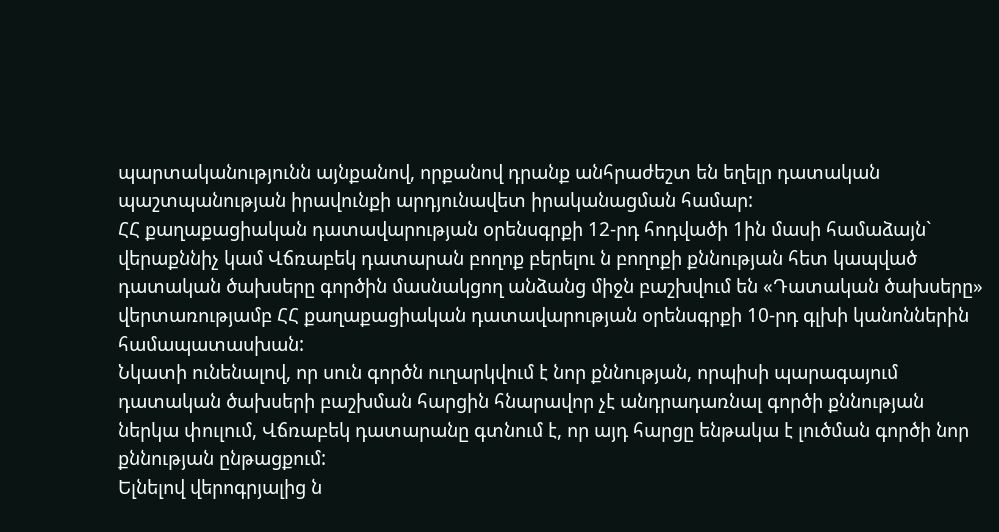պարտականությունն այնքանով, որքանով դրանք անհրաժեշտ են եղելր դատական պաշտպանության իրավունքի արդյունավետ իրականացման համար:
ՀՀ քաղաքացիական դատավարության օրենսգրքի 12-րդ հոդվածի 1ին մասի համաձայն` վերաքննիչ կամ Վճռաբեկ դատարան բողոք բերելու ն բողոքի քննության հետ կապված դատական ծախսերը գործին մասնակցող անձանց միջն բաշխվում են «Դատական ծախսերը» վերտառությամբ ՀՀ քաղաքացիական դատավարության օրենսգրքի 10-րդ գլխի կանոններին համապատասխան:
Նկատի ունենալով, որ սուն գործն ուղարկվում է նոր քննության, որպիսի պարագայում դատական ծախսերի բաշխման հարցին հնարավոր չէ անդրադառնալ գործի քննության ներկա փուլում, Վճռաբեկ դատարանը գտնում է, որ այդ հարցը ենթակա է լուծման գործի նոր քննության ընթացքում:
Ելնելով վերոգրյալից ն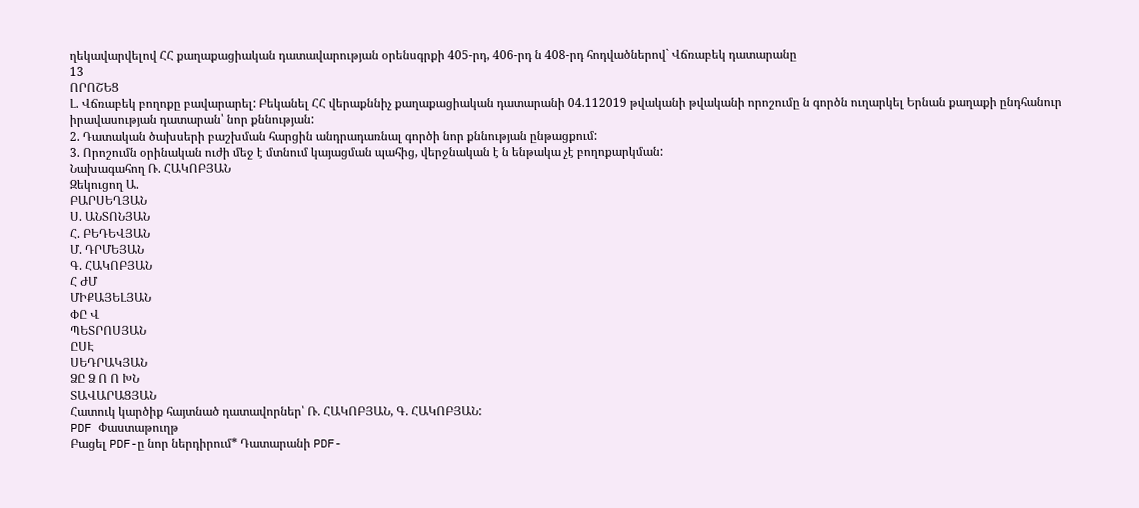ղեկավարվելով ՀՀ քաղաքացիական դատավարության օրենսգրքի 405-րդ, 406-րդ ն 408-րդ հոդվածներով` Վճռաբեկ դատարանը
13
ՈՐՈՇԵՑ
Լ. Վճռաբեկ բողոքը բավարարել: Բեկանել ՀՀ վերաքննիչ քաղաքացիական դատարանի 04.112019 թվականի թվականի որոշումը ն գործն ուղարկել Երնան քաղաքի ընդհանուր իրավասության դատարան՝ նոր քննության:
2. Դատական ծախսերի բաշխման հարցին անդրադառնալ գործի նոր քննության ընթացքում:
3. Որոշումն օրինական ուժի մեջ է մտնում կայացման պահից, վերջնական է ն ենթակա չէ բողոքարկման:
Նախագահող Ռ. ՀԱԿՈԲՅԱՆ
Զեկուցող Ա.
ԲԱՐՍԵՂՅԱՆ
Ս. ԱՆՏՈՆՅԱՆ
Հ. ԲԵԴԵՎՅԱՆ
Մ. ԴՐՄԵՅԱՆ
Գ. ՀԱԿՈԲՅԱՆ
Հ ԺՄ
ՄԻՔԱՅԵԼՅԱՆ
ՓԸ Վ
ՊԵՏՐՈՍՅԱՆ
ԸՍԷ
ՍԵԴՐԱԿՅԱՆ
ՁԸ Ձ Ո Ո ԽՆ
ՏԱՎԱՐԱՑՅԱՆ
Հատուկ կարծիք հայտնած դատավորներ՝ Ռ. ՀԱԿՈԲՅԱՆ, Գ. ՀԱԿՈԲՅԱՆ:
PDF Փաստաթուղթ
Բացել PDF-ը նոր ներդիրում* Դատարանի PDF-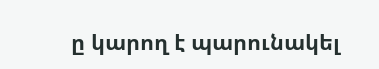ը կարող է պարունակել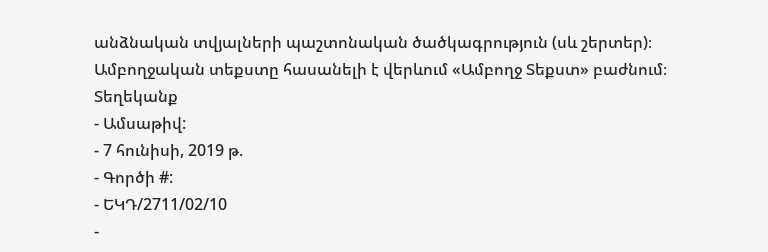անձնական տվյալների պաշտոնական ծածկագրություն (սև շերտեր)։ Ամբողջական տեքստը հասանելի է վերևում «Ամբողջ Տեքստ» բաժնում։
Տեղեկանք
- Ամսաթիվ:
- 7 հունիսի, 2019 թ.
- Գործի #:
- ԵԿԴ/2711/02/10
-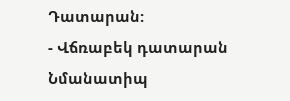Դատարան:
- Վճռաբեկ դատարան
Նմանատիպ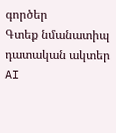գործեր
Գտեք նմանատիպ դատական ակտեր AI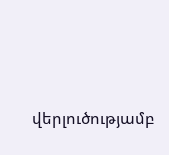վերլուծությամբ